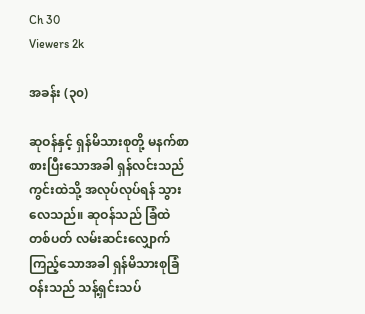Ch 30
Viewers 2k

အခန်း (၃၀)

ဆုဝန်နှင့် ရှန်မိသားစုတို့ မနက်စာစားပြီးသောအခါ ရှန်လင်းသည် ကွင်းထဲသို့ အလုပ်လုပ်ရန် သွားလေသည်။ ဆုဝန်သည် ခြံထဲတစ်ပတ် လမ်းဆင်းလျှောက်ကြည့်သောအခါ ရှန်မိသားစုခြံဝန်းသည် သန့်ရှင်းသပ်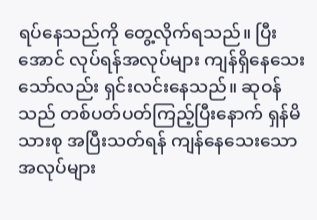ရပ်နေသည်ကို တွေ့လိုက်ရသည်။ ပြီးအောင် လုပ်ရန်အလုပ်များ ကျန်ရှိနေသေးသော်လည်း ရှင်းလင်းနေသည်။ ဆုဝန်သည် တစ်ပတ်ပတ်ကြည့်ပြီးနောက် ရှန်မိသားစု အပြီးသတ်ရန် ကျန်နေသေးသော အလုပ်များ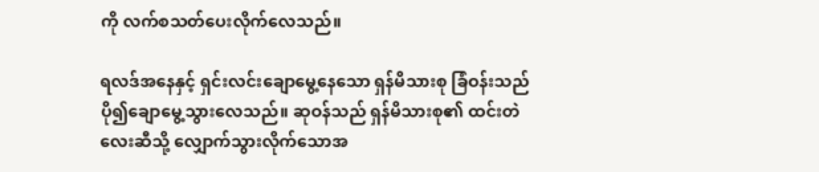ကို လက်စသတ်ပေးလိုက်လေသည်။

ရလဒ်အနေနှင့် ရှင်းလင်းချောမွေ့နေသော ရှန်မိသားစု ခြံဝန်းသည် ပို၍ချောမွေ့သွားလေသည်။ ဆုဝန်သည် ရှန်မိသားစု၏ ထင်းတဲလေးဆီသို့ လျှောက်သွားလိုက်သောအ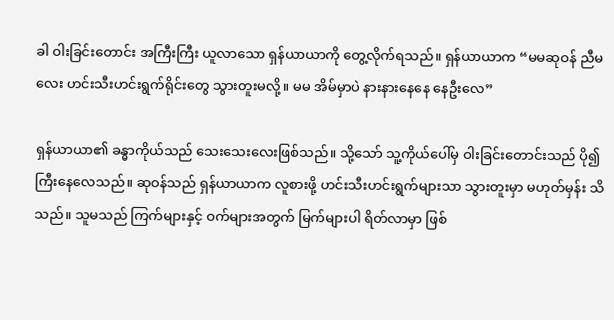ခါ ဝါးခြင်းတောင်း အကြီးကြီး ယူလာသော ရှန်ယာယာကို တွေ့လိုက်ရသည်။ ရှန်ယာယာက “မမဆုဝန် ညီမလေး ဟင်းသီးဟင်းရွက်ရိုင်းတွေ သွားတူးမလို့။ မမ အိမ်မှာပဲ နားနားနေနေ နေဦးလေ”

ရှန်ယာယာ၏ ခန္ဓာကိုယ်သည် သေးသေးလေးဖြစ်သည်။ သို့သော် သူ့ကိုယ်ပေါ်မှ ဝါးခြင်းတောင်းသည် ပို၍ကြီးနေလေသည်။ ဆုဝန်သည် ရှန်ယာယာက လူစားဖို့ ဟင်းသီးဟင်းရွက်များသာ သွားတူးမှာ မဟုတ်မှန်း သိသည်။ သူမသည် ကြက်များနှင့် ဝက်များအတွက် မြက်များပါ ရိတ်လာမှာ ဖြစ်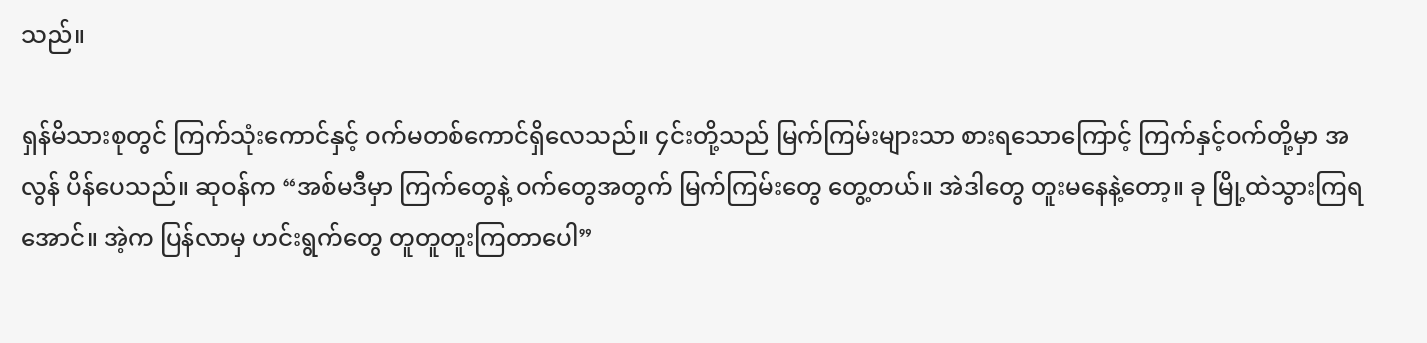သည်။

ရှန်မိသားစုတွင် ကြက်သုံးကောင်နှင့် ဝက်မတစ်ကောင်ရှိလေသည်။ ၄င်းတို့သည် မြက်ကြမ်းများသာ စားရသောကြောင့် ကြက်နှင့်ဝက်တို့မှာ အလွန် ပိန်ပေသည်။ ဆုဝန်က “အစ်မဒီမှာ ကြက်တွေနဲ့ ဝက်တွေအတွက် မြက်ကြမ်းတွေ တွေ့တယ်။ အဲဒါတွေ တူးမနေနဲ့တော့။ ခု မြို့ထဲသွားကြရအောင်။ အဲ့က ပြန်လာမှ ဟင်းရွက်တွေ တူတူတူးကြတာပေါ”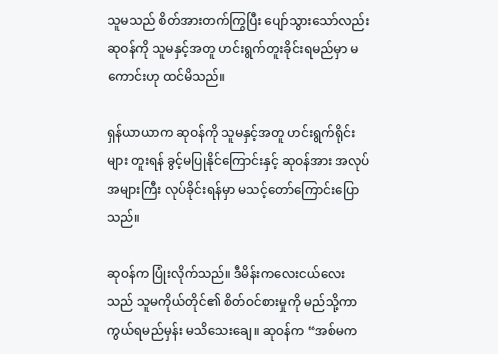သူမသည် စိတ်အားတက်ကြွပြီး ပျော်သွားသော်လည်း ဆုဝန်ကို သူမနှင့်အတူ ဟင်းရွက်တူးခိုင်းရမည်မှာ မကောင်းဟု ထင်မိသည်။

ရှန်ယာယာက ဆုဝန်ကို သူမနှင့်အတူ ဟင်းရွက်ရိုင်းများ တူးရန် ခွင့်မပြုနိုင်ကြောင်းနှင့် ဆုဝန်အား အလုပ်အများကြီး လုပ်ခိုင်းရန်မှာ မသင့်တော်ကြောင်းပြောသည်။

ဆုဝန်က ပြုံးလိုက်သည်။ ဒီမိန်းကလေးငယ်လေးသည် သူမကိုယ်တိုင်၏ စိတ်ဝင်စားမှုကို မည်သို့ကာကွယ်ရမည်မှန်း မသိသေးချေ။ ဆုဝန်က “အစ်မက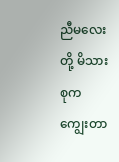ညီမလေးတို့ မိသားစုက ကျွေးတာ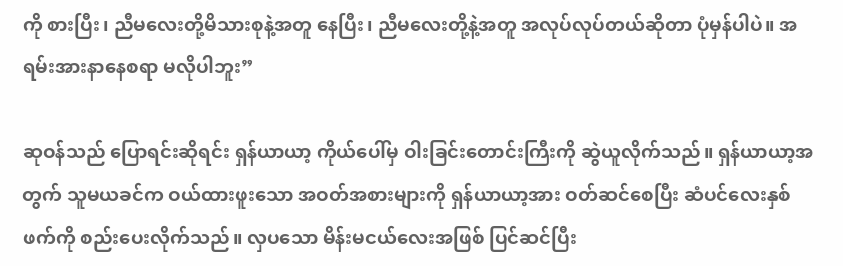ကို စားပြီး၊ ညီမလေးတို့မိသားစုနဲ့အတူ နေပြီး၊ ညီမလေးတို့နဲ့အတူ အလုပ်လုပ်တယ်ဆိုတာ ပုံမှန်ပါပဲ။ အရမ်းအားနာနေစရာ မလိုပါဘူး”

ဆုဝန်သည် ပြောရင်းဆိုရင်း ရှန်ယာယာ့ ကိုယ်ပေါ်မှ ဝါးခြင်းတောင်းကြီးကို ဆွဲယူလိုက်သည်။ ရှန်ယာယာ့အတွက် သူမယခင်က ဝယ်ထားဖူးသော အဝတ်အစားများကို ရှန်ယာယာ့အား ဝတ်ဆင်စေပြီး ဆံပင်လေးနှစ်ဖက်ကို စည်းပေးလိုက်သည်။ လှပသော မိန်းမငယ်လေးအဖြစ် ပြင်ဆင်ပြီး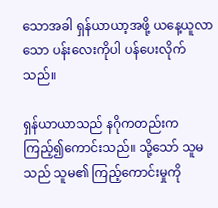သောအခါ ရှန်ယာယာ့အဖို့ ယနေ့ယူလာသော ပန်းလေးကိုပါ ပန်ပေးလိုက်သည်။

ရှန်ယာယာသည် နဂိုကတည်းက ကြည့်၍ကောင်းသည်။ သို့သော် သူမသည် သူမ၏ ကြည့်ကောင်းမှုကို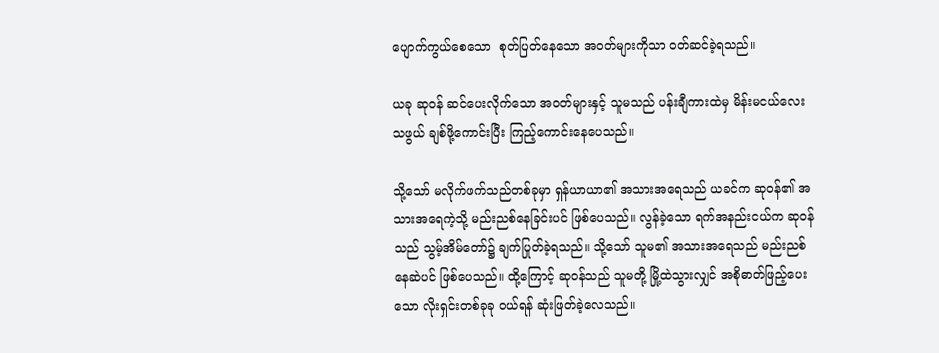ပျောက်ကွယ်စေသော  စုတ်ပြတ်နေသော အဝတ်များကိုသာ ဝတ်ဆင်ခဲ့ရသည်။

ယခု ဆုဝန် ဆင်ပေးလိုက်သော အဝတ်များနှင့် သူမသည် ပန်းချီကားထဲမှ မိန်းမငယ်လေးသဖွယ် ချစ်ဖို့ကောင်းပြီး ကြည့်ကောင်းနေပေသည်။

သို့သော် မလိုက်ဖက်သည်တစ်ခုမှာ ရှန်ယာယာ၏ အသားအရေသည် ယခင်က ဆုဝန်၏ အသားအရေကဲ့သို့ မည်းညစ်နေခြင်းပင် ဖြစ်ပေသည်။ လွန်ခဲ့သော ရက်အနည်းငယ်က ဆုဝန်သည် သွမ့်အိမ်တော်၌ ချက်ပြုတ်ခဲ့ရသည်။ သို့သော် သူမ၏ အသားအရေသည် မည်းညစ်နေဆဲပင် ဖြစ်ပေသည်။ ထို့ကြောင့် ဆုဝန်သည် သူမတို့ မြို့ထဲသွားလျှင် အစိုဓာတ်ဖြည့်ပေးသော လိုးရှင်းတစ်ခုခု ဝယ်ရန် ဆုံးဖြတ်ခဲ့လေသည်။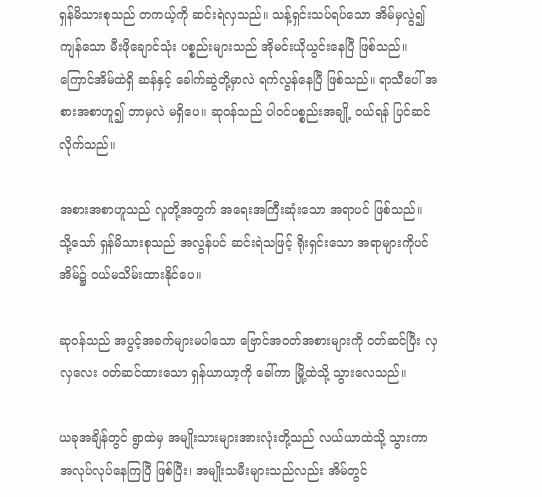ရှန်မိသားစုသည် တကယ့်ကို ဆင်းရဲလှသည်။ သန့်ရှင်းသပ်ရပ်သော အိမ်မှလွဲ၍ ကျန်သော မီးဖိုချောင်သုံး ပစ္စည်းများသည် အိုမင်းယိုယွင်းနေပြီ ဖြစ်သည်။ ကြောင်အိမ်ထဲရှိ ဆန်နှင့် ခေါက်ဆွဲတို့မှာလဲ ရက်လွန်နေပြီ ဖြစ်သည်။ ရာသီပေါ် အစားအစာဟူ၍ ဘာမှလဲ မရှိပေ။ ဆုဝန်သည် ပါဝင်ပစ္စည်းအချို့ ဝယ်ရန် ပြင်ဆင်လိုက်သည်။

အစားအစာဟူသည် လူတို့အတွက် အရေးအကြီးဆုံးသော အရာပင် ဖြစ်သည်။ သို့သော် ရှန်မိသားစုသည် အလွန်ပင် ဆင်းရဲသဖြင့် ရိုးရှင်းသော အရာများကိုပင် အိမ်၌ ဝယ်မသိမ်းထားနိုင်ပေ။

ဆုဝန်သည် အပွင့်အခက်များမပါသော ဗြောင်အဝတ်အစားများကို ဝတ်ဆင်ပြီး လှလှလေး ဝတ်ဆင်ထားသော ရှန်ယာယာ့ကို ခေါ်ကာ မြို့ထဲသို့ သွား‌လေသည်။

ယခုအချိန်တွင် ရွာထဲမှ အမျိုးသားများအားလုံးတို့သည် လယ်ယာထဲသို့ သွားကာ အလုပ်လုပ်နေကြပြီ ဖြစ်ပြီး၊ အမျိုးသမီးများသည်လည်း အိမ်တွင်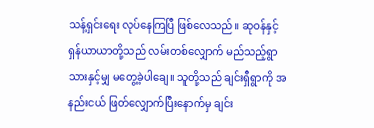သန့်ရှင်းရေး လုပ်‌နေကြပြီ ဖြစ်လေသည်။ ဆုဝန်နှင့် ရှန်ယာယာတို့သည် လမ်းတစ်လျှောက် မည်သည့်ရွာသားနှင့်မျှ မတွေ့ခဲ့ပါချေ။ သူတို့သည် ချင်းရှီရွာကို အနည်းငယ် ဖြတ်လျှောက်ပြီးနောက်မှ ချင်း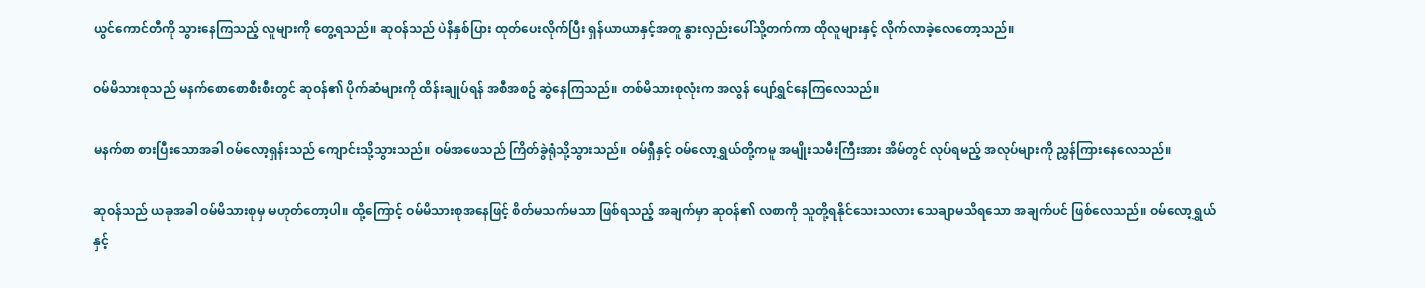ယွင်ကောင်တီကို သွားနေကြသည့် လူများကို တွေ့ရသည်။ ဆုဝန်သည် ပဲနိနှစ်ပြား ထုတ်ပေးလိုက်ပြီး ရှန်ယာယာနှင့်အတူ နွားလှည်းပေါ်သို့တက်ကာ ထိုလူများနှင့် လိုက်လာခဲ့လေတော့သည်။

ဝမ်မိသားစုသည် မနက်စောစောစီးစီးတွင် ဆုဝန်၏ ပိုက်ဆံများကို ထိန်းချုပ်ရန် အစီအစဥ် ဆွဲနေကြသည်။ တစ်မိသားစုလုံးက အလွန် ပျော်ရွှင်နေကြလေသည်။

မနက်စာ စားပြီးသောအခါ ဝမ်လော့ရှန်းသည် ကျောင်းသို့သွားသည်။ ဝမ်အဖေသည် ကြိတ်ခွဲရုံသို့သွားသည်။ ဝမ်ရှီနှင့် ဝမ်လော့ရွှယ်တို့ကမူ အမျိုးသမီးကြီးအား အိမ်တွင် လုပ်ရမည့် အလုပ်များကို ညွှန်ကြားနေလေသည်။

ဆုဝန်သည် ယခုအခါ ဝမ်မိသားစုမှ မဟုတ်တော့ပါ။ ထို့ကြောင့် ဝမ်မိသားစုအနေဖြင့် စိတ်မသက်မသာ ဖြစ်ရသည့် အချက်မှာ ဆုဝန်၏ လစာကို သူတို့ရနိုင်သေးသလား သေချာမသိရသော အချက်ပင် ဖြစ်လေသည်။ ဝမ်လော့ရွှယ်နှင့်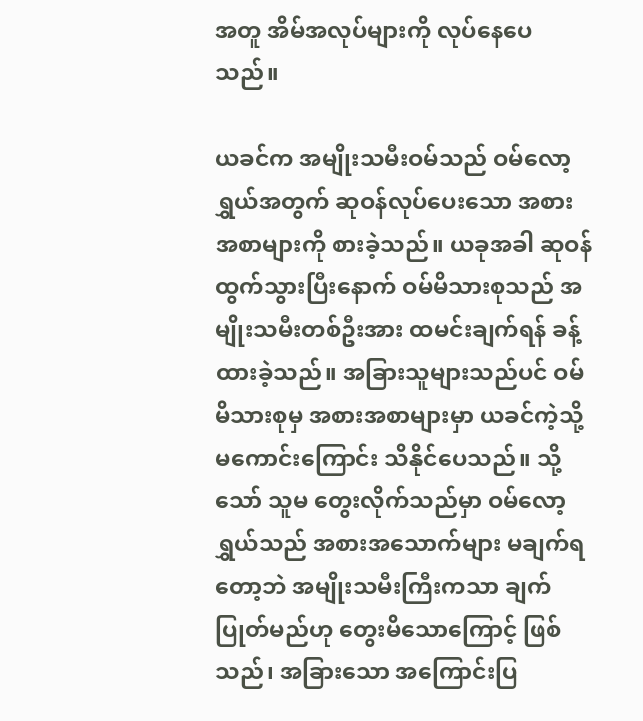အတူ အိမ်အလုပ်များကို လုပ်နေပေသည်။

ယခင်က အမျိုးသမီးဝမ်သည် ဝမ်လော့ရွှယ်အတွက် ဆုဝန်လုပ်ပေးသော အစားအစာများကို စားခဲ့သည်။ ယခုအခါ ဆုဝန်ထွက်သွားပြီးနောက် ဝမ်မိသားစုသည် အမျိုးသမီးတစ်ဦးအား ထမင်းချက်ရန် ခန့်ထားခဲ့သည်။ အခြားသူများသည်ပင် ဝမ်မိသားစုမှ အစားအစာများမှာ ယခင်ကဲ့သို့ မကောင်းကြောင်း သိနိုင်ပေသည်။ သို့သော် သူမ တွေးလိုက်သည်မှာ ဝမ်လော့ရွှယ်သည် အစားအသောက်များ မချက်ရတော့ဘဲ အမျိုးသမီးကြီးကသာ ချက်ပြုတ်မည်ဟု တွေးမိသောကြောင့် ဖြစ်သည်၊ အခြားသော အကြောင်းပြ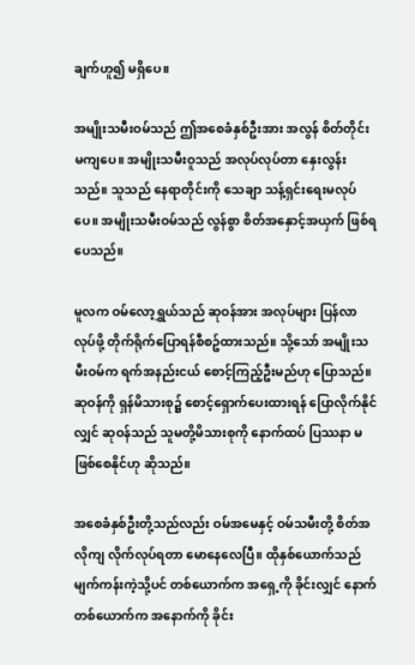ချက်ဟူ၍ မရှိပေ။

အမျိုးသမီးဝမ်သည် ဤအစေခံနှစ်ဦးအား အလွန် စိတ်တိုင်းမကျပေ။ အမျိုးသမီးဝူသည် အလုပ်လုပ်တာ နှေးလွန်းသည်။ သူသည် နေရာတိုင်းကို သေချာ သန့်ရှင်းရေးမလုပ်ပေ။ အမျိုးသမီးဝမ်သည် လွန်စွာ စိတ်အနှောင့်အယှက် ဖြစ်ရပေသည်။

မူလက ဝမ်လော့ရွှယ်သည် ဆုဝန်အား အလုပ်များ ပြန်လာလုပ်ဖို့ တိုက်ရိုက်ပြောရန်စီစဥ်ထားသည်။ သို့သော် အမျိုးသမီးဝမ်က ရက်အနည်းငယ် စောင့်ကြည့်ဦးမည်ဟု ပြောသည်။ ဆုဝန်ကို ရှန်မိသားစု၌ စောင့်ရှောက်ပေးထားရန် ပြောလိုက်နိုင်လျှင် ဆုဝန်သည် သူမတို့မိသားစုကို နောက်ထပ် ပြဿနာ မဖြစ်စေနိုင်ဟု ဆိုသည်။

အစေခံနှစ်ဦးတို့သည်လည်း ဝမ်အမေနှင့် ဝမ်သမီးတို့ စိတ်အလိုကျ လိုက်လုပ်ရတာ မောနေလေပြီ။ ထိုနှစ်ယောက်သည် မျက်ကန်းကဲ့သို့ပင် တစ်ယောက်က အရှေ့ကို ခိုင်းလျှင် နောက်တစ်ယောက်က အနောက်ကို ခိုင်း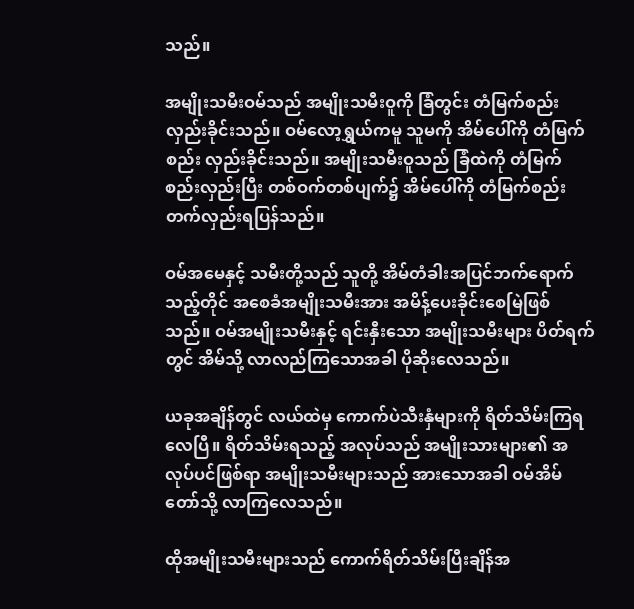သည်။

အမျိုးသမီးဝမ်သည် အမျိုးသမီးဝူကို ခြံတွင်း တံမြက်စည်း လှည်းခိုင်းသည်။ ဝမ်လော့ရွှယ်ကမူ သူမကို အိမ်ပေါ်ကို တံမြက်စည်း လှည်းခိုင်းသည်။ အမျိုးသမီးဝူသည် ခြံထဲကို တံမြက်စည်းလှည်းပြီး တစ်ဝက်တစ်ပျက်၌ အိမ်ပေါ်ကို တံမြက်စည်းတက်လှည်းရပြန်သည်။

ဝမ်အမေနှင့် သမီးတို့သည် သူတို့ အိမ်တံခါးအပြင်ဘက်ရောက်သည့်တိုင် အစေခံအမျိုးသမီးအား အမိန့်ပေးခိုင်းစေမြဲဖြစ်သည်။ ဝမ်အမျိုးသမီးနှင့် ရင်းနှီးသော အမျိုးသမီးများ ပိတ်ရက်တွင် အိမ်သို့ လာလည်ကြသောအခါ ပိုဆိုးလေသည်။

ယခုအချိန်တွင် လယ်ထဲမှ ကောက်ပဲသီးနှံများကို ရိတ်သိမ်းကြရလေပြီ။ ရိတ်သိမ်းရသည့် အလုပ်သည် အမျိုးသားများ၏ အလုပ်ပင်ဖြစ်ရာ အမျိုးသမီးများသည် အားသောအခါ ဝမ်အိမ်တော်သို့ လာကြလေသည်။

ထိုအမျိုးသမီးများသည် ကောက်ရိတ်သိမ်းပြီးချိန်အ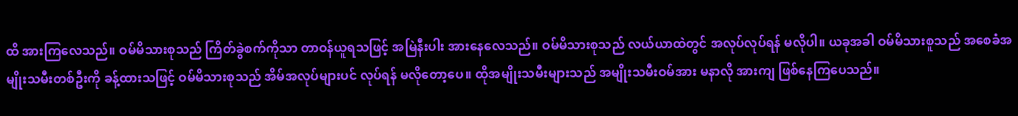ထိ အားကြလေသည်။ ဝမ်မိသားစုသည် ကြိတ်ခွဲစက်ကိုသာ တာဝန်ယူရသဖြင့် အမြဲနီးပါး အားနေလေသည်။ ဝမ်မိသားစုသည် လယ်ယာထဲတွင် အလုပ်လုပ်ရန် မလိုပါ။ ယခုအခါ ဝမ်မိသားစူသည် အစေခံအမျိုးသမီးတစ်ဦးကို ခန့်ထားသဖြင့် ဝမ်မိသားစုသည် အိမ်အလုပ်များပင် လုပ်ရန် မလိုတော့ပေ။ ထိုအမျိုးသမီးများသည် အမျိုးသမီးဝမ်အား မနာလို အားကျ ဖြစ်နေကြပေသည်။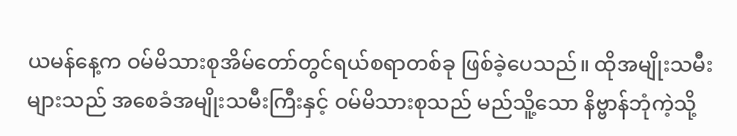ယမန်နေ့က ဝမ်မိသားစုအိမ်တော်တွင်ရယ်စရာတစ်ခု ဖြစ်ခဲ့ပေသည်။ ထိုအမျိုးသမီးများသည် အစေခံအမျိုးသမီးကြီးနှင့် ဝမ်မိသားစုသည် မည်သိူ့‌သော နိဗ္ဗာန်ဘုံကဲ့သို့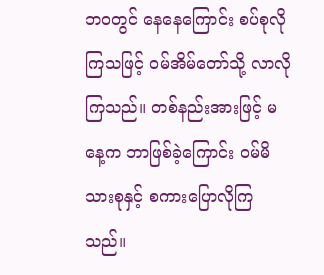ဘဝတွင် နေနေကြောင်း စပ်စုလိုကြသဖြင့် ဝမ်အိမ်တော်သို့ လာလိုကြသည်။ တစ်နည်းအားဖြင့် မနေ့က ဘာဖြစ်ခဲ့ကြောင်း ဝမ်မိသားစုနှင့် စကားပြောလိုကြသည်။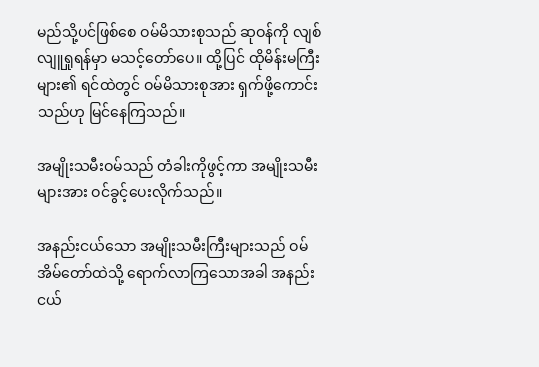မည်သို့ပင်ဖြစ်စေ ဝမ်မိသားစုသည် ဆုဝန်ကို လျစ်လျူရှုရန်မှာ မသင့်တော်ပေ။ ထို့ပြင် ထိုမိန်းမကြီးများ၏ ရင်ထဲတွင် ဝမ်မိသားစုအား ရှက်ဖို့ကောင်းသည်ဟု မြင်နေကြသည်။

အမျိုးသမီးဝမ်သည် တံခါးကိုဖွင့်ကာ အမျိုးသမီးများအား ဝင်ခွင့်ပေးလိုက်သည်။

အနည်းငယ်သော အမျိုးသမီးကြီးများသည် ဝမ်အိမ်တော်ထဲသို့ ရောက်လာကြသောအခါ အနည်းငယ်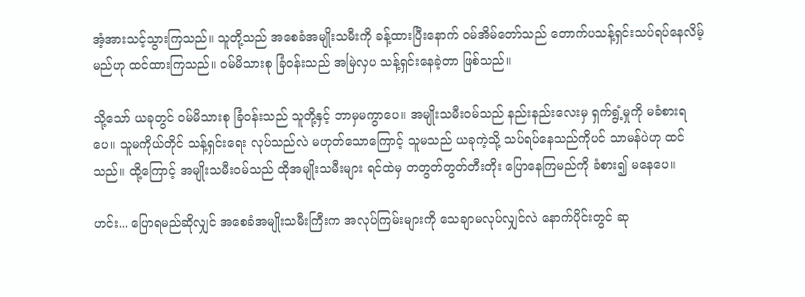အံ့အားသင့်သွားကြသည်။ သူတို့သည် အစေခံအမျိုးသမီးကို ခန့်ထားပြီး‌နောက် ဝမ်အိမ်တော်သည် တောက်ပသန့်ရှင်းသပ်ရပ်နေလိမ့်မည်ဟု ထင်ထားကြသည်။ ဝမ်မိသားစု ခြံဝန်းသည် အမြဲလှပ သန့်ရှင်းနေခဲ့တာ ဖြစ်သည်။

သို့သော် ယခုတွင် ဝမ်မိသားစု ခြံဝန်းသည် သူတို့နှင့် ဘာမှမကွာပေ။ အမျိုးသမီးဝမ်သည် နည်းနည်းလေးမှ ရှက်ရွံ့မှုကို မခံစားရပေ။ သူမကိုယ်တိုင် သန့်ရှင်းရေး လုပ်သည်လဲ မဟုတ်သောကြောင့် သူမသည် ယခုကဲ့သို့ သပ်ရပ်နေသည်ကိုပင် သာမန်ပဲဟု ထင်သည်။ ထို့ကြောင့် အမျိုးသမီးဝမ်သည် ထိုအမျိုးသမီးများ ရင်ထဲမှ တတွတ်တွတ်တီးတိုး ပြောနေကြမည်ကို ခံစား၍ မနေပေ။

ဟင်း... ပြောရမည်ဆိုလျှင် အစေခံအမျိုးသမီးကြီးက အလုပ်ကြမ်းများကို သေချာမလုပ်လျှင်လဲ နောက်ပိုင်းတွင် ဆု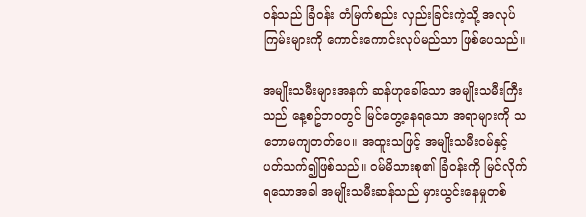ဝန်သည် ခြံဝန်း တံမြက်စည်း လှည်းခြင်းကဲ့သို့ အလုပ်ကြမ်းများကို ကောင်းကောင်းလုပ်မည်သာ ဖြစ်ပေသည်။

အမျိုးသမီးများအနက် ဆန်ဟုခေါ်သော အမျိုးသမီးကြီးသည် နေ့စဥ်ဘဝတွင် မြင်တွေ့နေရသော အရာများကို သဘောမကျတတ်ပေ။ အထူးသဖြင့် အမျိုးသမီးဝမ်နှင့် ပတ်သက်၍ဖြစ်သည်။ ဝမ်မိသားစု၏ ခြံဝန်းကို မြင်လိုက်ရသောအခါ အမျိုးသမီးဆန်သည် မှားယွင်းနေမှုတစ်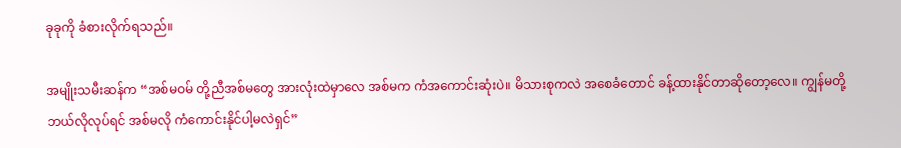ခုခုကို ခံစားလိုက်ရသည်။

အမျိုးသမီးဆန်က “အစ်မဝမ် တို့ညီအစ်မတွေ အားလုံးထဲမှာလေ အစ်မက ကံအကောင်းဆုံးပဲ။ မိသားစုကလဲ အစေခံတောင် ခန့်ထားနိုင်တာဆိုတော့လေ။ ကျွန်မတို့ ဘယ်လိုလုပ်ရင် အစ်မလို ကံကောင်းနိုင်ပါ့မလဲရှင်”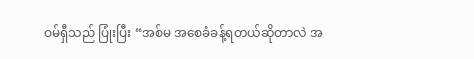ဝမ်ရှီသည် ပြုံးပြီး “အစ်မ အစေခံခန့်ရတယ်ဆိုတာလဲ အ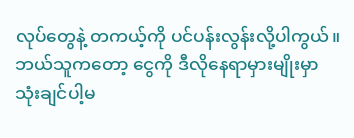လုပ်တွေနဲ့ တကယ့်ကို ပင်ပန်းလွန်းလို့ပါကွယ်။ ဘယ်သူကတော့ ငွေကို ဒီလိုနေရာမှားမျိုးမှာ သုံးချင်ပါ့မ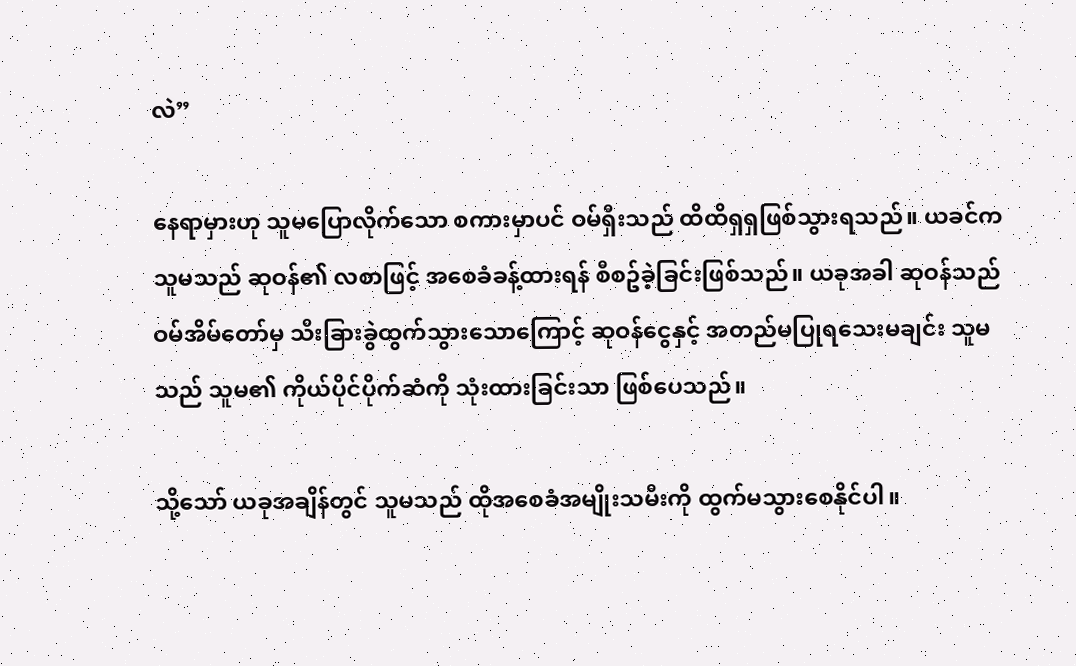လဲ”

နေရာမှားဟု သူမပြောလိုက်သော စကားမှာပင် ဝမ်ရှီးသည် ထိထိရှရှဖြစ်သွားရသည်။ ယခင်က သူမသည် ဆုဝန်၏ လစာဖြင့် အစေခံခန့်ထားရန် စီစဥ်ခဲ့ခြင်းဖြစ်သည်။ ယခုအခါ ဆုဝန်သည် ဝမ်အိမ်တော်မှ သီးခြားခွဲထွက်သွားသောကြောင့် ဆုဝန်ငွေနှင့် အတည်မပြုရသေးမချင်း သူမသည် သူမ၏ ကိုယ်ပိုင်ပိုက်ဆံကို သုံးထားခြင်းသာ ဖြစ်ပေသည်။

သို့သော် ယခုအချိန်တွင် သူမသည် ထိုအစေခံအမျိုးသမီးကို ထွက်မသွားစေနိုင်ပါ။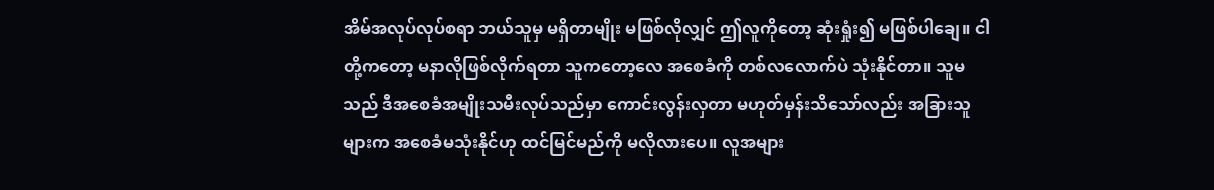အိမ်အလုပ်လုပ်စရာ ဘယ်သူမှ မရှိတာမျိုး မဖြစ်လိုလျှင် ဤလူကိုတော့ ဆုံးရှုံး၍ မဖြစ်ပါချေ။ ငါတို့ကတော့ မနာလိုဖြစ်လိုက်ရတာ သူကတော့လေ အစေခံကို တစ်လလောက်ပဲ သုံးနိုင်တာ။ သူမသည် ဒီအစေခံအမျိုးသမီးလုပ်သည်မှာ ကောင်းလွန်းလှတာ မဟုတ်မှန်းသိသော်လည်း အခြားသူများက အစေခံမသုံးနိုင်ဟု ထင်မြင်မည်ကို မလိုလားပေ။ လူအများ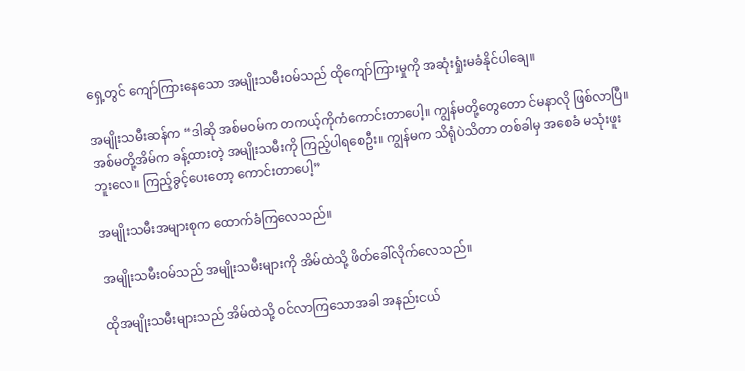ရှေ့တွင် ကျော်ကြားနေသော အမျိုးသမီးဝမ်သည် ထိုကျော်ကြားမှုကို အဆုံးရှုံးမခံနိုင်ပါချေ။

အမျိုးသမီးဆန်က “ဒါဆို အစ်မဝမ်က တကယ့်ကိုကံကောင်းတာပေါ့။ ကျွန်မတို့တွေတော င်မနာလို ဖြစ်လာပြီ။ အစ်မတို့အိမ်က ခန့်ထားတဲ့ အမျိုးသမီးကို ကြည့်ပါရ‌စေဦး။ ကျွန်မက သိရုံပဲသိတာ တစ်ခါမှ အစေခံ မသုံးဖူးဘူးလေ။ ကြည့်ခွင့်ပေးတော့ ကောင်းတာပေါ့”

အမျိုးသမီးအများစုက ထောက်ခံကြလေသည်။

အမျိုးသမီးဝမ်သည် အမျိုးသမီးများကို အိမ်ထဲသို့ ဖိတ်ခေါ်လိုက်လေသည်။

ထိုအမျိုးသမီးများသည် အိမ်ထဲသို့ ဝင်လာကြသောအခါ အနည်းငယ်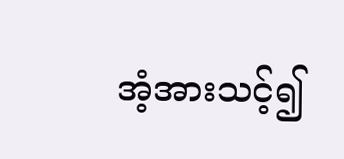အံ့အားသင့်၍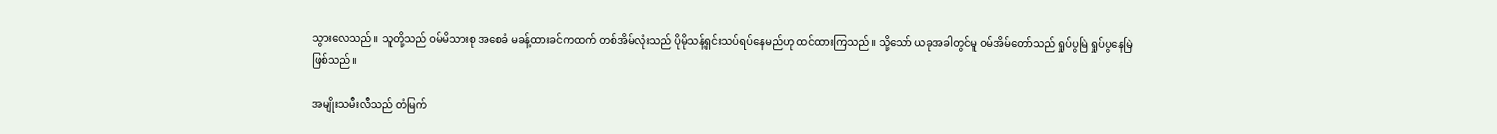သွားလေသည်။ သူတို့သည် ဝမ်မိသားစု အ‌စေခံ မခန့်ထားခင်ကထက် တစ်အိမ်လုံးသည် ပိုမိုသန့်ရှင်းသပ်ရပ်နေမည်ဟု ထင်ထားကြသည်။ သို့သော် ယခုအခါတွင်မူ ဝမ်အိမ်တော်သည် ရှုပ်ပွမြဲ ရှုပ်ပွနေမြဲ ဖြစ်သည်။

အမျိုးသမီးလီသည် တံမြက်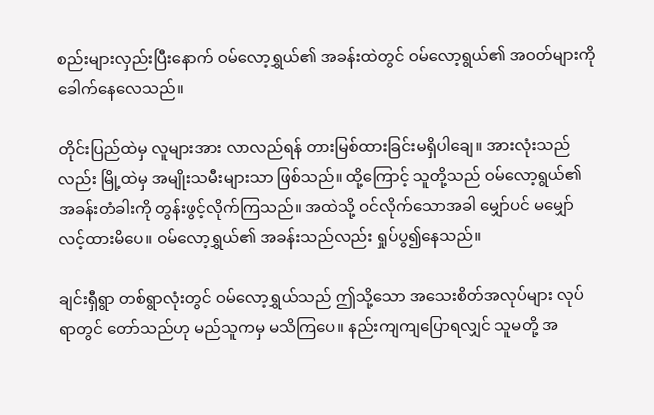စည်းများလှည်းပြီးနောက် ဝမ်လော့ရွှယ်၏ အခန်းထဲတွင် ဝမ်လော့ရွယ်၏ အဝတ်များကို ခေါက်နေလေသည်။

တိုင်းပြည်ထဲမှ လူများအား လာလည်ရန် တားမြစ်ထားခြင်းမရှိပါချေ။ အားလုံးသည်လည်း မြို့ထဲမှ အမျိုးသမီးများသာ ဖြစ်သည်။ ထို့ကြောင့် သူတို့သည် ဝမ်လော့ရွယ်၏ အခန်းတံခါးကို တွန်းဖွင့်လိုက်ကြသည်။ အထဲသို့ ဝင်လိုက်သောအခါ မျှော်ပင် မမျှော်လင့်ထားမိပေ။ ဝမ်လော့ရွှယ်၏ အခန်းသည်လည်း ရှုပ်ပွ၍နေသည်။

ချင်းရှီရွာ တစ်ရွာလုံးတွင် ဝမ်လော့ရွှယ်သည် ဤသို့သော အသေးစိတ်အလုပ်များ လုပ်ရာတွင် တော်သည်ဟု မည်သူကမှ မသိကြပေ။ နည်းကျကျပြောရလျှင် သူမတို့ အ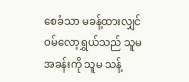စေခံသာ မခန့်ထားလျှင် ဝမ်လော့ရွှယ်သည် သူမအခန်းကို သူမ သန့်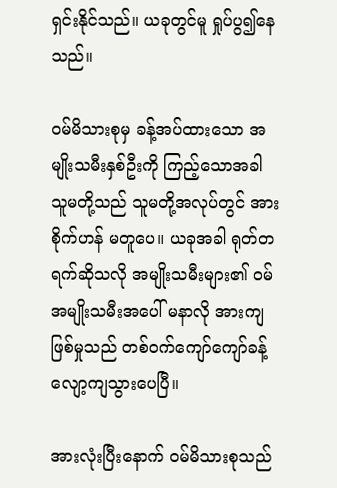ရှင်းနိုင်သည်။ ယခုတွင်မူ ရှုပ်ပွ၍နေသည်။

ဝမ်မိသားစုမှ ခန့်အပ်ထားသော အမျိုးသမီးနှစ်ဦးကို ကြည့်သောအခါ သူမတို့သည် သူမတို့အလုပ်တွင် အားစိုက်ဟန် မတူပေ။ ယခုအခါ ရုတ်တရက်ဆိုသလို အမျိုးသမီးများ၏ ဝမ်အမျိုးသမီးအပေါ် မနာလို အားကျဖြစ်မှုသည် တစ်ဝက်ကျော်ကျော်ခန့် လျော့ကျသွားပေပြီ။

အားလုံးပြီး‌‌နောက် ဝမ်မိသားစုသည်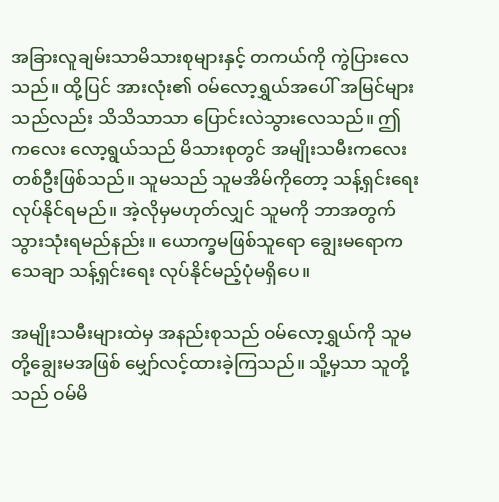အခြားလူချမ်းသာမိသားစုများနှင့် တကယ်ကို ကွဲပြားလေသည်။ ထို့ပြင် အားလုံး၏ ဝမ်လော့ရွှယ်အပေါ် အမြင်များသည်လည်း သိသိသာသာ ပြောင်းလဲသွားလေသည်။ ဤကလေး လော့ရွယ်သည် မိသားစုတွင် အမျိုးသမီးကလေးတစ်ဦးဖြစ်သည်။ သူမသည် သူမအိမ်ကို‌တော့ သန့်ရှင်းရေး လုပ်နိုင်ရမည်။ အဲ့လိုမှမဟုတ်လျှင် သူမကို ဘာအတွက် သွားသုံးရမည်နည်း။ ယောက္ခမဖြစ်သူရော ချွေးမရောက သေချာ သန့်ရှင်းရေး လုပ်နိုင်မည့်ပုံမရှိပေ။

အမျိုးသမီးများထဲမှ အနည်းစုသည် ဝမ်လော့ရွှယ်ကို သူမတို့ချွေးမအဖြစ် မျှော်လင့်ထားခဲ့ကြသည်။ သိူ့မှသာ သူတို့သည် ဝမ်မိ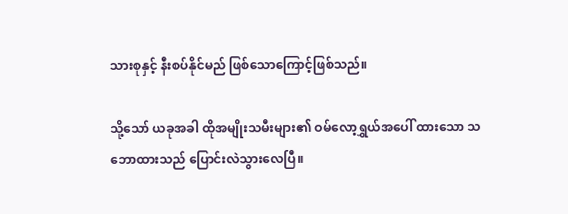သားစုနှင့် နီးစပ်နိုင်မည် ဖြစ်သောကြောင့်ဖြစ်သည်။

သို့သော် ယခုအခါ ထိုအမျိုးသမီးများ၏ ဝမ်လော့ရွှယ်အပေါ် ထားသော သဘောထားသည် ပြောင်းလဲသွားလေပြီ။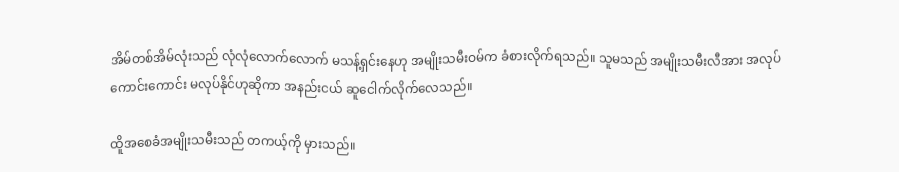အိမ်တစ်အိမ်လုံးသည် လုံလုံလောက်လောက် မသန့်ရှင်းနေဟု အမျိုးသမီးဝမ်က ခံစားလိုက်ရသည်။ သူမသည် အမျိုးသမီးလီအား အလုပ်ကောင်းကောင်း မလုပ်နိုင်ဟုဆိုကာ အနည်းငယ် ဆူငေါက်လိုက်လေသည်။

ထိူအစေခံအမျိုးသမီးသည် တကယ့်ကို မှားသည်။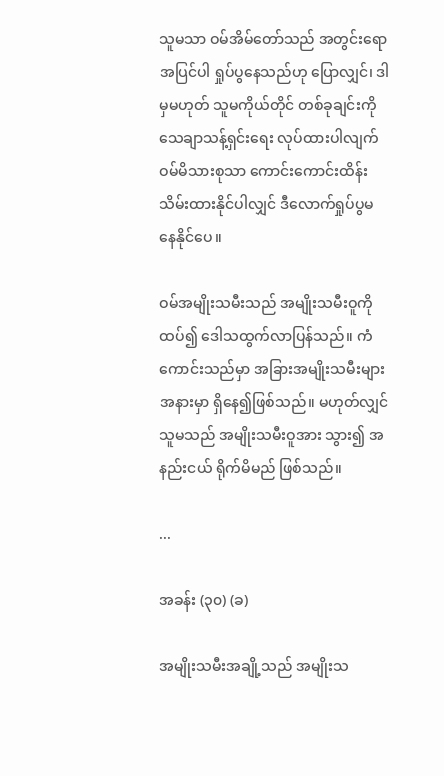သူမသာ ဝမ်အိမ်တော်သည် အတွင်းရောအပြင်ပါ ရှုပ်ပွနေသည်ဟု ပြောလျှင်၊ ဒါမှမဟုတ် သူမကိုယ်တိုင် တစ်ခုချင်းကို သေချာသန့်ရှင်းရေး လုပ်ထားပါလျက် ဝမ်မိသားစုသာ ကောင်းကောင်းထိန်းသိမ်းထားနိုင်ပါလျှင် ဒီလောက်ရှုပ်ပွမနေနိုင်ပေ။

ဝမ်အမျိုးသမီးသည် အမျိုးသမီးဝူကို ထပ်၍ ဒေါသထွက်လာပြန်သည်။ ကံကောင်းသည်မှာ အခြားအမျိုးသမီးများ အနားမှာ ရှိနေ၍ဖြစ်သည်။ မဟုတ်လျှင် သူမသည် အမျိုးသမီးဝူအား သွား၍ အနည်းငယ် ရိုက်မိမည် ဖြစ်သည်။

...

အခန်း (၃၀) (ခ)

အမျိုးသမီးအချို့သည် အမျိုးသ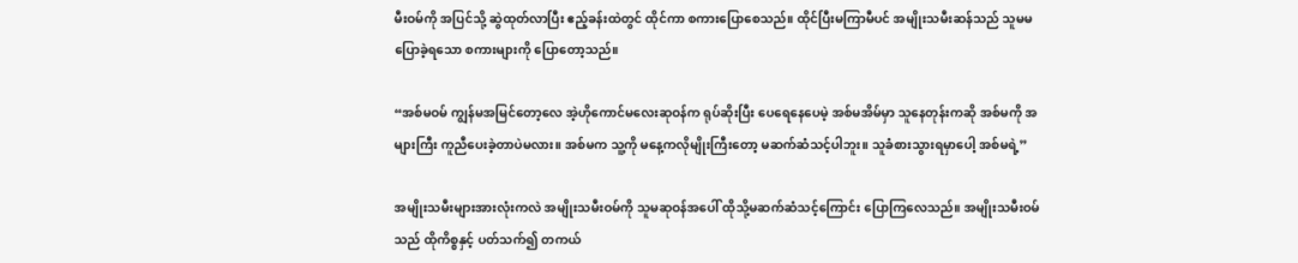မီးဝမ်ကို အပြင်သို့ ဆွဲထုတ်လာပြီး ဧည့်ခန်းထဲတွင် ထိုင်ကာ စကားပြောစေသည်။ ထိုင်ပြီးမကြာမီပင် အမျိုးသမီးဆန်သည် သူမမပြောခဲ့ရသော စကားများကို ပြောတော့သည်။

“အစ်မဝမ် ကျွန်မအမြင်တော့လေ အဲ့ဟိုကောင်မလေးဆုဝန်က ရုပ်ဆိုးပြီး ပေရေနေပေမဲ့ အစ်မအိမ်မှာ သူနေတုန်းကဆို အစ်မကို အများကြီး ကူညီပေးခဲ့တာပဲမလား။ အစ်မက သူ့ကို မနေ့ကလိုမျိုးကြီးတော့ မဆက်ဆံသင့်ပါဘူး။ သူခံစားသွားရမှာပေါ့ အစ်မရဲ့”

အမျိုးသမီးများအားလုံးကလဲ အမျိုးသမီးဝမ်ကို သူမဆုဝန်အပေါ် ထိုသို့မဆက်ဆံသင့်ကြောင်း ပြောကြလေသည်။ အမျိုးသမီးဝမ်သည် ထိုကိစ္စနှင့် ပတ်သက်၍ တကယ်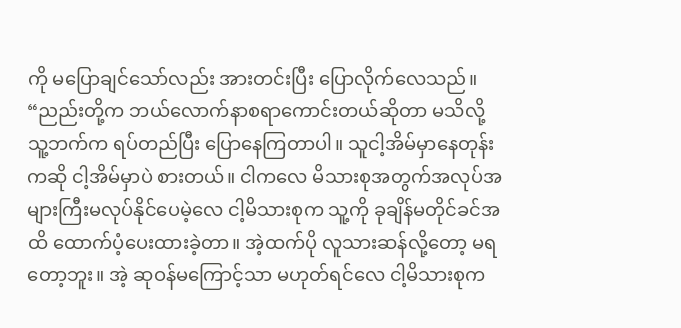ကို မပြောချင်သော်လည်း အားတင်းပြီး ပြောလိုက်လေသည်။ “ညည်းတို့က ဘယ်လောက်နာစရာကောင်းတယ်ဆိုတာ မသိလို့ သူ့ဘက်က ရပ်တည်ပြီး ပြောနေကြတာပါ။ သူငါ့အိမ်မှာနေတုန်းကဆို ငါ့အိမ်မှာပဲ စားတယ်။ ငါကလေ မိသားစုအတွက်အလုပ်အများကြီးမလုပ်နိုင်ပေမဲ့လေ ငါ့မိသားစုက သူ့ကို ခုချိန်မတိုင်ခင်အထိ ထောက်ပံ့ပေးထားခဲ့တာ။ အဲ့ထက်ပို လူသားဆန်လို့တော့ မရတော့ဘူး။ အဲ့ ဆုဝန်မကြောင့်သာ မဟုတ်ရင်လေ ငါ့မိသားစုက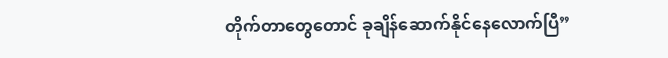တိုက်တာတွေတောင် ခုချိန်ဆောက်နိုင်နေလောက်ပြီ”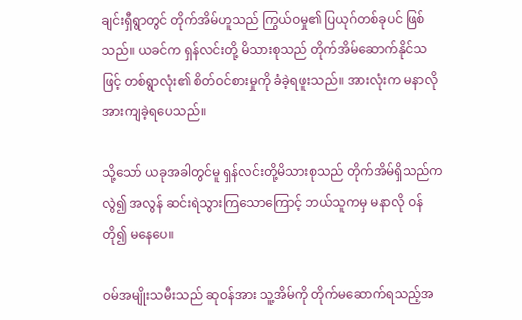ချင်းရှီရွာတွင် တိုက်အိမ်ဟူသည် ကြွယ်ဝမှု၏ ပြယုဂ်တစ်ခုပင် ဖြစ်သည်။ ယခင်က ရှန်လင်းတို့ မိသားစုသည် တိုက်အိမ်ဆောက်နိုင်သဖြင့် တစ်ရွာလုံး၏ စိတ်ဝင်စားမှုကို ခံခဲ့ရဖူးသည်။ အားလုံးက မနာလို အားကျခဲ့ရပေသည်။

သို့သော် ယခုအခါတွင်မူ ရှန်လင်းတို့မိသားစုသည် တိုက်အိမ်ရှိသည်ကလွဲ၍ အလွန် ဆင်းရဲသွားကြသောကြောင့် ဘယ်သူကမှ မနာလို ဝန်တို၍ မနေပေ။

ဝမ်အမျိုးသမီးသည် ဆုဝန်အား သူ့အိမ်ကို တိုက်မဆောက်ရသည့်အ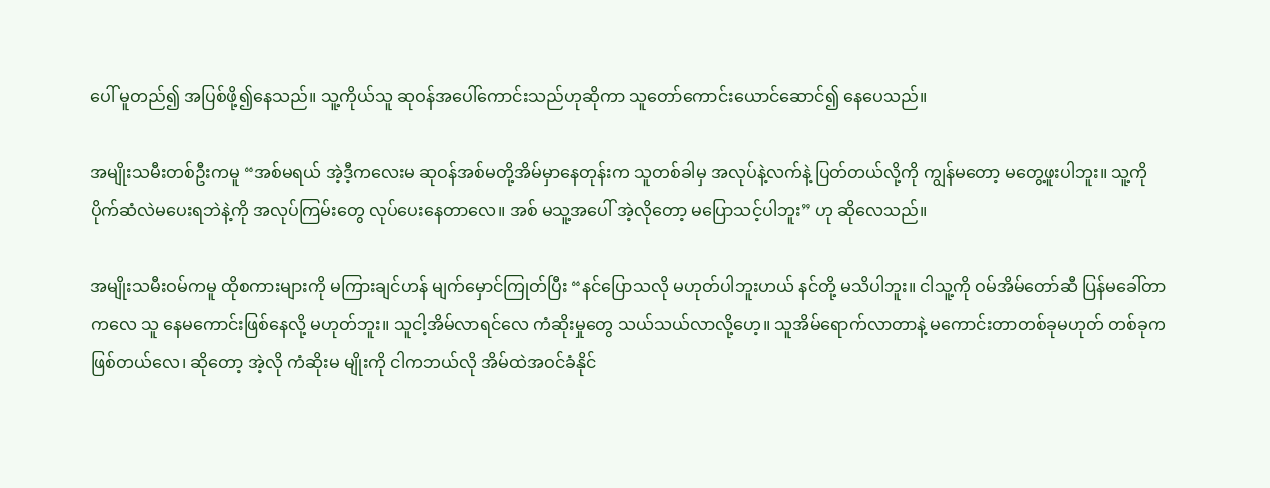ပေါ် မူတည်၍ အပြစ်ဖို့၍နေသည်။ သူ့ကိုယ်သူ ဆုဝန်အပေါ်ကောင်းသည်ဟုဆိုကာ သူတော်ကောင်းယောင်ဆောင်၍ နေပေသည်။

အမျိုးသမီးတစ်ဦးကမူ “အစ်မရယ် အဲ့ဒီ့ကလေးမ ဆုဝန်အစ်မတို့အိမ်မှာနေတုန်းက သူတစ်ခါမှ အလုပ်နဲ့လက်နဲ့ ပြတ်တယ်လို့ကို ကျွန်မတော့ မတွေ့ဖူးပါဘူး။ သူ့ကို ပိုက်ဆံလဲမပေးရဘဲနဲ့ကို အလုပ်ကြမ်းတွေ လုပ်ပေးနေတာလေ။ အစ် မသူ့အပေါ် အဲ့လိုတော့ မပြောသင့်ပါဘူး” ဟု ဆိုလေသည်။

အမျိုးသမီးဝမ်ကမူ ထိုစကားများကို မကြားချင်ဟန် မျက်မှောင်ကြုတ်ပြီး “နင်ပြောသလို မဟုတ်ပါဘူးဟယ် နင်တို့ မသိပါဘူး။ ငါသူ့ကို ဝမ်အိမ်တော်ဆီ ပြန်မခေါ်တာကလေ သူ နေမကောင်းဖြစ်နေလို့ မဟုတ်ဘူး။ သူငါ့အိမ်လာရင်လေ ကံဆိုးမှုတွေ သယ်သယ်လာလို့ဟေ့။ သူအိမ်ရောက်လာတာနဲ့ မကောင်းတာတစ်ခုမဟုတ် တစ်ခုကဖြစ်တယ်လေ၊ ဆိုတော့ အဲ့လို ကံဆိုးမ မျိုးကို ငါကဘယ်လို အိမ်ထဲအဝင်ခံနိုင်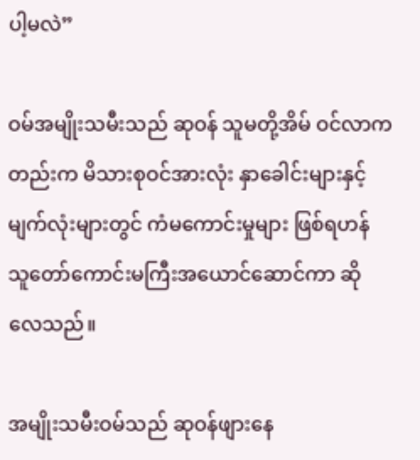ပါ့မလဲ”

ဝမ်အမျိုးသမီးသည် ဆုဝန် သူမတို့အိမ် ဝင်လာကတည်းက မိသားစုဝင်အားလုံး နှာခေါင်းများနှင့် မျက်လုံးများတွင် ကံမကောင်းမှုများ ဖြစ်ရဟန် သူတော်ကောင်းမကြီးအယောင်ဆောင်ကာ ဆိုလေသည်။

အမျိုးသမီးဝမ်သည် ဆုဝန်ဖျားနေ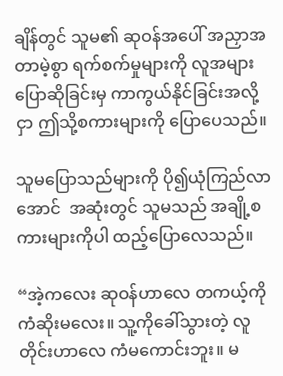ချိန်တွင် သူမ၏ ဆုဝန်အပေါ် အညှာအတာမဲ့စွာ ရက်စက်မှုများကို လူအများ ပြောဆိုခြင်းမှ ကာကွယ်နိုင်ခြင်းအလို့ငှာ ဤသို့စကားများကို ပြောပေသည်။

သူမပြောသည်များကို ပို၍ယုံကြည်လာအောင်  အဆုံးတွင် သူမသည် အချို့စကားများကိုပါ ထည့်ပြောလေသည်။

“အဲ့ကလေး ဆုဝန်ဟာလေ တကယ့်ကို ကံဆိုးမလေး။ သူ့ကိုခေါ်သွားတဲ့ လူတိုင်းဟာလေ ကံမကောင်းဘူး။ မ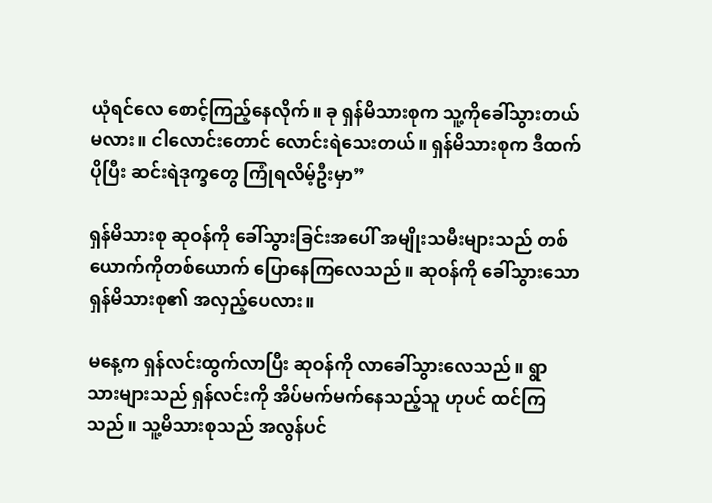ယုံရင်လေ စောင့်ကြည့်နေလိုက်။ ခု ရှန်မိသားစုက သူ့ကိုခေါ်သွားတယ်မလား။ ငါလောင်းတောင် လောင်းရဲသေးတယ်။ ရှန်မိသားစုက ဒီထက်ပိုပြီး ဆင်းရဲဒုက္ခတွေ ကြုံရလိမ့်ဦးမှာ”

ရှန်မိသားစု ဆုဝန်ကို ခေါ်သွားခြင်းအပေါ် အမျိုးသမီးများသည် တစ်ယောက်ကိုတစ်ယောက် ပြောနေကြလေသည်။ ဆုဝန်ကို ခေါ်သွားသော ရှန်မိသားစု၏ အလှည့်ပေလား။

မနေ့က ရှန်လင်းထွက်လာပြီး ဆုဝန်ကို လာခေါ်သွားလေသည်။ ရွာသားများသည် ရှန်လင်းကို အိပ်မက်မက်နေသည့်သူ ဟုပင် ထင်ကြသည်။ သူ့မိသားစုသည် အလွန်ပင်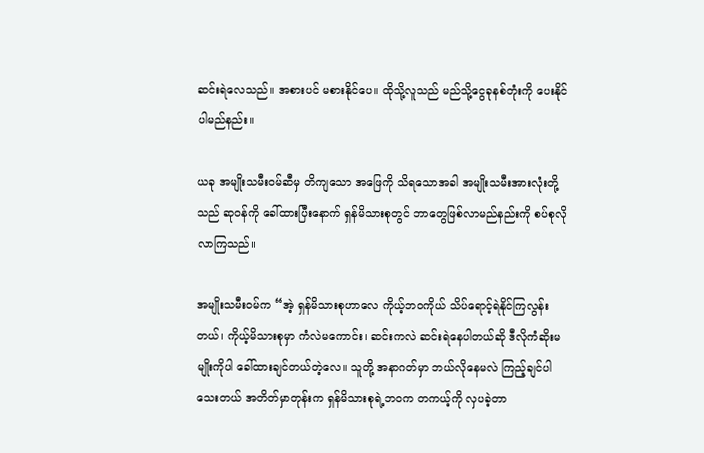ဆင်းရဲလေသည်။ အစားပင် မစားနိုင်ပေ။ ထိုသို့လူသည် မည်သို့ငွေခုနစ်တုံးကို ပေးနိုင်ပါမည်နည်း။

ယခု အမျိုးသမီးဝမ်ဆီမှ တိကျသော အဖြေကို သိရသောအခါ အမျိုးသမီးအားလုံးတို့သည် ဆုဝန်ကို ခေါ်ထားပြီးနောက် ရှန်မိသားစုတွင် ဘာတွေဖြစ်လာမည်နည်းကို စပ်စုလိုလာကြသည်။

အမျိုးသမီးဝမ်က “အဲ့ ရှန်မိသားစုဟာလေ ကိုယ့်ဘဝကိုယ် သိပ်ရောင့်ရဲနိုင်ကြလွန်းတယ်၊ ကိုယ့်မိသားစုမှာ ကံလဲမကောင်း၊ ဆင်းကလဲ ဆင်းရဲနေပါတယ်ဆို ဒီလိုကံဆိုးမမျိုးကိုပါ ခေါ်ထားချင်တယ်တဲ့လေ။ သူတို့ အနာဂတ်မှာ ဘယ်လိုနေမလဲ ကြည့်ချင်ပါသေးတယ် အတိတ်မှာတုန်းက ရှန်မိသားစုရဲ့ဘဝက တကယ့်ကို လှပခဲ့တာ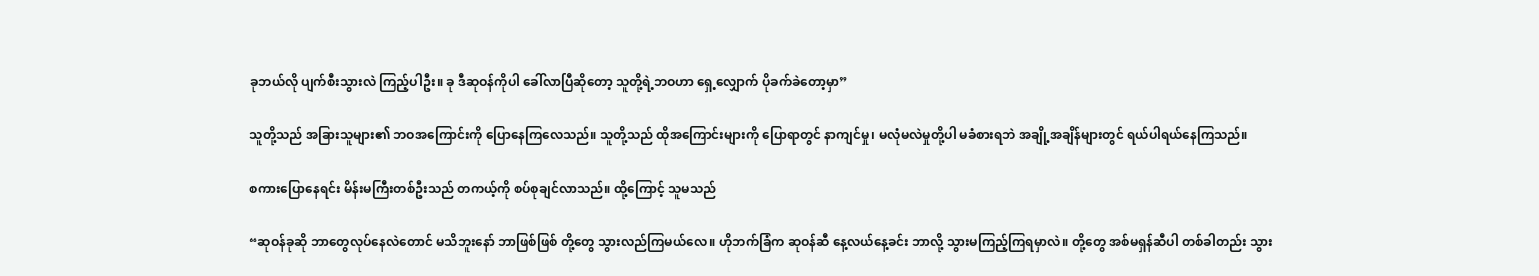ခုဘယ်လို ပျက်စီးသွားလဲ ကြည့်ပါဦး။ ခု ဒီဆုဝန်ကိုပါ ခေါ်လာပြီဆိုတော့ သူတို့ရဲ့ဘဝဟာ ရှေ့လျှောက် ပိုခက်ခဲတော့မှာ”

သူတို့သည် အခြားသူများ၏ ဘဝအကြောင်းကို ပြောနေကြလေသည်။ သူတို့သည် ထိုအကြောင်းများကို ပြောရာတွင် နာကျင်မှု၊ မလုံမလဲမှုတို့ပါ မခံစားရဘဲ အချို့အချိန်များတွင် ရယ်ပါရယ်နေကြသည်။

စကားပြောနေရင်း မိန်းမကြီးတစ်ဦးသည် တကယ့်ကို စပ်စုချင်လာသည်။ ထို့ကြောင့် သူမသည်

“ဆုဝန်ခုဆို ဘာတွေလုပ်နေလဲတောင် မသိဘူးနော် ဘာဖြစ်ဖြစ် တို့တွေ သွားလည်ကြမယ်လေ။ ဟိုဘက်ခြံက ဆုဝန်ဆီ နေ့လယ်နေ့ခင်း ဘာလို့ သွားမကြည့်ကြရမှာလဲ။ တို့တွေ အစ်မရှန်ဆီပါ တစ်ခါတည်း သွား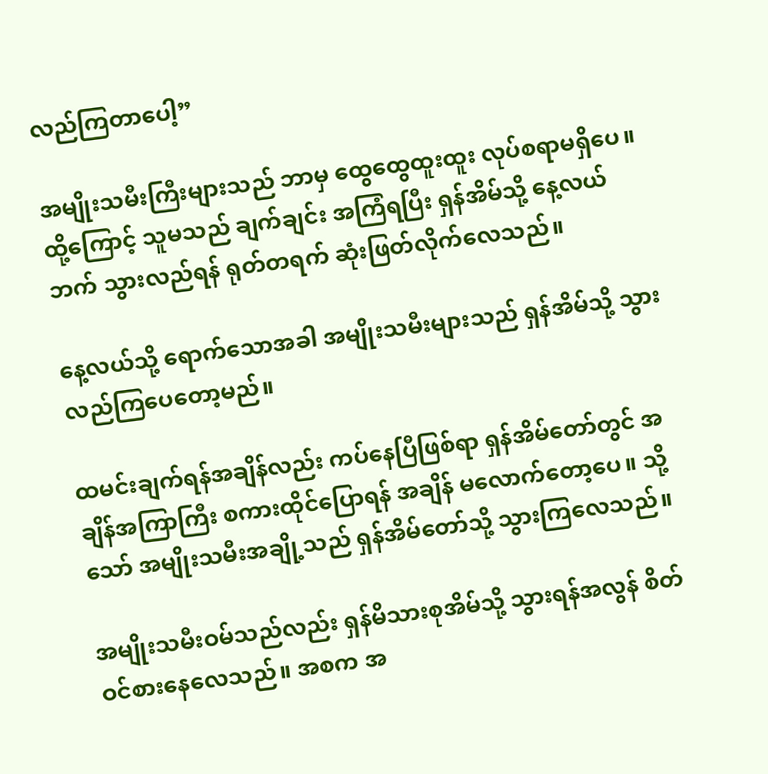လည်ကြတာပေါ့”

အမျိုးသမီးကြီးများသည် ဘာမှ ထွေထွေထူးထူး လုပ်စရာမရှိပေ။ ထို့ကြောင့် သူမသည် ချက်ချင်း အကြံရပြီး ရှန်အိမ်သို့ နေ့လယ်ဘက် သွားလည်ရန် ရုတ်တရက် ဆုံးဖြတ်လိုက်လေသည်။

နေ့လယ်သို့ ရောက်သောအခါ အမျိုးသမီးများသည် ရှန်အိမ်သို့ သွားလည်ကြပေတော့မည်။

ထမင်းချက်ရန်အချိန်လည်း ကပ်နေပြီဖြစ်ရာ ရှန်အိမ်တော်တွင် အချိန်အကြာကြီး စကားထိုင်ပြောရန် အချိန် မလောက်တော့ပေ။ သို့သော် အမျိုးသမီးအချို့သည် ရှန်အိမ်တော်သို့ သွားကြလေသည်။

အမျိုးသမီးဝမ်သည်လည်း ရှန်မိသားစုအိမ်သို့ သွားရန်အလွန် စိတ်ဝင်စားနေလေသည်။ အစက အ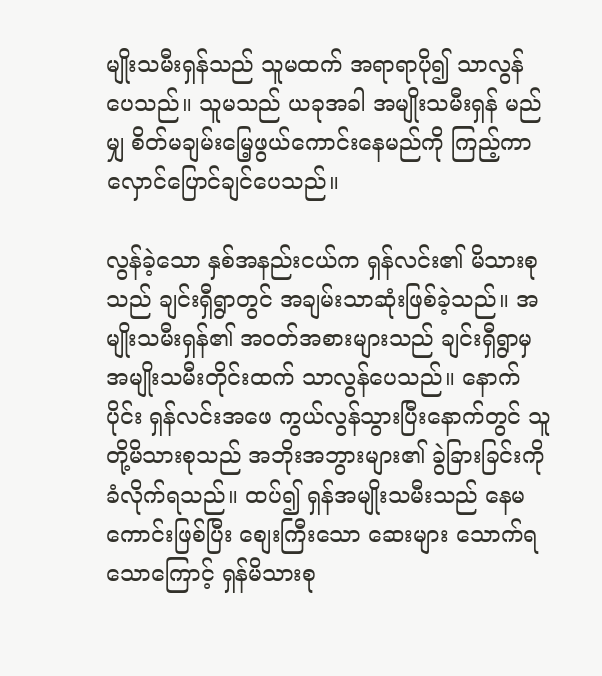မျိုးသမီးရှန်သည် သူမထက် အရာရာပို၍ သာလွန်ပေသည်။ သူမသည် ယခုအခါ အမျိုးသမီးရှန် မည်မျှ စိတ်မချမ်းမြေ့ဖွယ်ကောင်းနေမည်ကို ကြည့်ကာ လှောင်ပြောင်ချင်ပေသည်။

လွန်ခဲ့သော နှစ်အနည်းငယ်က ရှန်လင်း၏ မိသားစုသည် ချင်းရှီရွာတွင် အချမ်းသာဆုံးဖြစ်ခဲ့သည်။ အမျိုးသမီးရှန်၏ အဝတ်အစားများသည် ချင်းရှီရွာမှ အမျိုးသမီးတိုင်းထက် သာလွန်ပေသည်။ နောက်ပိုင်း ရှန်လင်းအဖေ ကွယ်လွန်သွားပြီးနောက်တွင် သူတို့မိသားစုသည် အဘိုးအဘွားများ၏ ခွဲခြားခြင်းကို ခံလိုက်ရသည်။ ထပ်၍ ရှန်အမျိုးသမီးသည် နေမကောင်းဖြစ်ပြီး စျေးကြီးသော ‌ဆေးများ သောက်ရသောကြောင့် ရှန်မိသားစု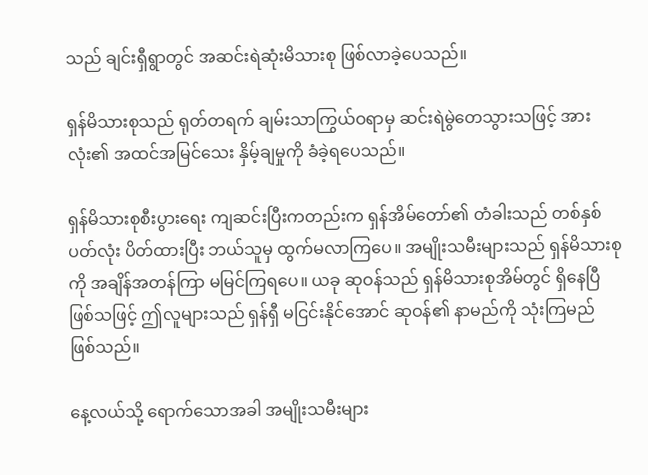သည် ချင်းရှီရွာတွင် အဆင်းရဲဆုံးမိသားစု ဖြစ်လာခဲ့ပေသည်။

ရှန်မိသားစုသည် ရုတ်တရက် ချမ်းသာကြွယ်ဝရာမှ ဆင်းရဲမွဲတေသွားသဖြင့် အားလုံး၏ အထင်အမြင်သေး နှိမ့်ချမှုကို ခံခဲ့ရပေသည်။

ရှန်မိသားစုစီးပွားရေး ကျဆင်းပြီးကတည်းက ရှန်အိမ်တော်၏ တံခါးသည် တစ်နှစ်ပတ်လုံး ပိတ်ထားပြီး ဘယ်သူမှ ထွက်မလာကြပေ။ အမျိုးသမီးများသည် ရှန်မိသားစုကို အချိန်အတန်ကြာ မမြင်ကြရပေ။ ယခု ဆုဝန်သည် ရှန်မိသားစုအိမ်တွင် ရှိနေပြီ ဖြစ်သဖြင့် ဤလူများသည် ရှန်ရှီ မငြင်းနိုင်အောင် ဆုဝန်၏ နာမည်ကို သုံးကြမည် ဖြစ်သည်။

နေ့လယ်သို့ ရောက်သောအခါ အမျိုးသမီးများ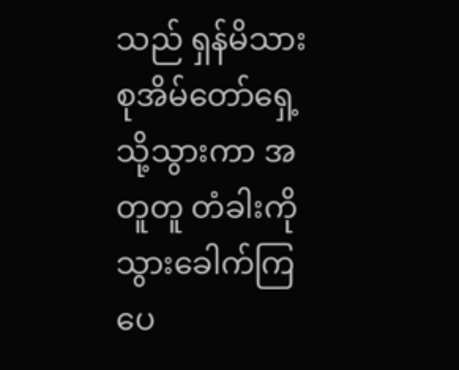သည် ရှန်မိသားစုအိမ်တော်ရှေ့သို့သွားကာ အတူတူ တံခါးကို သွားခေါက်ကြပေ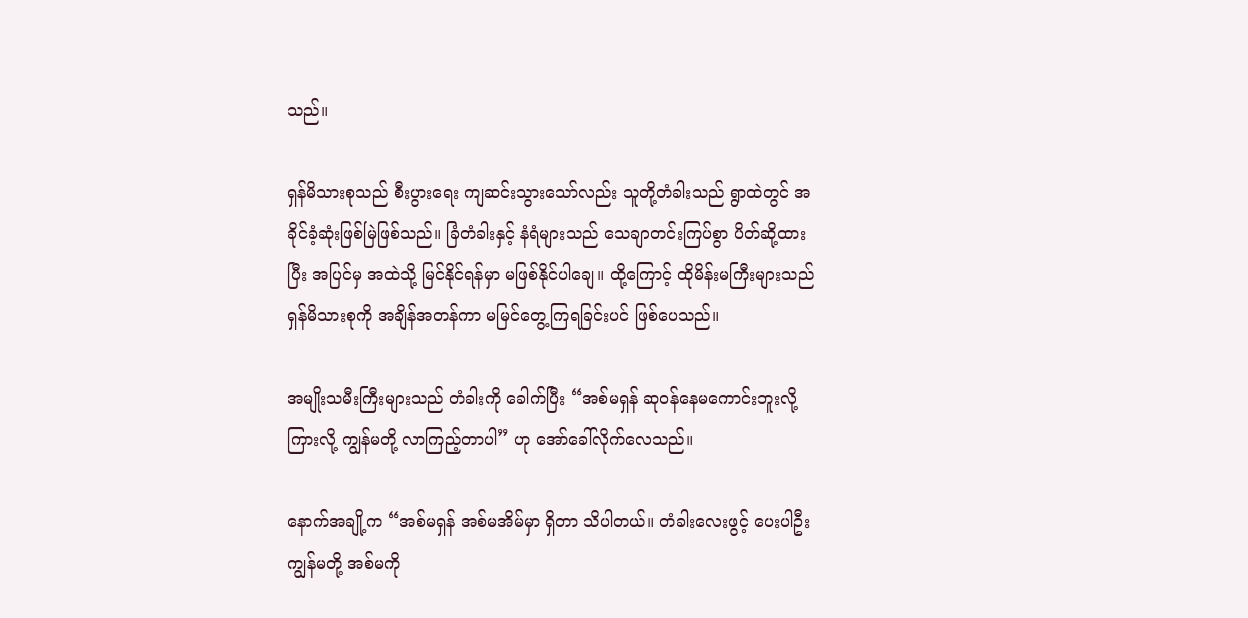သည်။

ရှန်မိသားစုသည် စီးပွားရေး ကျဆင်းသွားသော်လည်း သူတို့တံခါးသည် ရွာထဲတွင် အခိုင်ခံ့ဆုံးဖြစ်မြဲဖြစ်သည်။ ခြံတံခါးနှင့် နံရံများသည် သေချာတင်းကြပ်စွာ ပိတ်ဆို့ထားပြီး အပြင်မှ အထဲသို့ မြင်နိုင်ရန်မှာ မဖြစ်နိုင်ပါချေ။ ထို့ကြောင့် ထိုမိန်းမကြီးများသည် ရှန်မိသားစုကို အချိန်အတန်ကာ မမြင်တွေ့ကြရခြင်းပင် ဖြစ်ပေသည်။

အမျိုးသမီးကြီးများသည် တံခါးကို ခေါက်ပြီး “အစ်မရှန် ဆုဝန်နေမကောင်းဘူးလို့ ကြားလို့ ကျွန်မတို့ လာကြည့်တာပါ” ဟု အော်ခေါ်လိုက်လေသည်။

နောက်အချို့က “အစ်မရှန် အစ်မအိမ်မှာ ရှိတာ သိပါတယ်။ တံခါးလေးဖွင့် ပေးပါဦး ကျွန်မတို့ အစ်မကို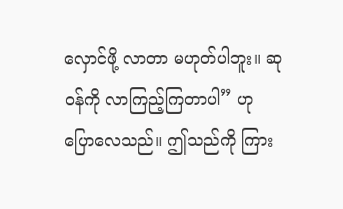လှောင်ဖို့ လာတာ မဟုတ်ပါဘူး။ ဆုဝန်ကို လာကြည့်ကြတာပါ” ဟု ပြောလေသည်။ ဤသည်ကို ကြား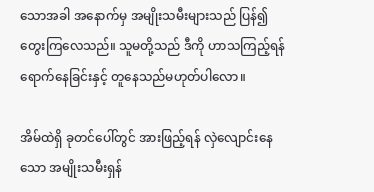သောအခါ အနောက်မှ အမျိုးသမီးများသည် ပြန်၍တွေးကြလေသည်။ သူမတို့သည် ဒီကို ဟာသကြည့်ရန် ရောက်နေခြင်းနှင့် တူနေသည်မဟုတ်ပါလော။

အိမ်ထဲရှိ ခုတင်ပေါ်တွင် အားဖြည့်ရန် လှဲလျောင်းနေသော အမျိုးသမီးရှန်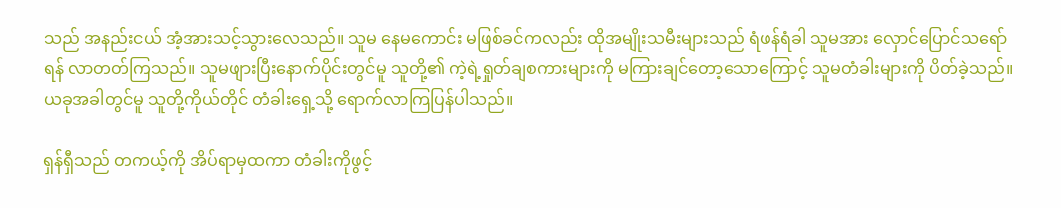သည် အနည်းငယ် အံ့အားသင့်သွားလေသည်။ သူမ နေမကောင်း မဖြစ်ခင်ကလည်း ထိုအမျိုးသမီးများသည် ရံဖန်ရံခါ သူမအား လှောင်ပြောင်သရော်ရန် လာတတ်ကြသည်။ သူမဖျားပြီးနောက်ပိုင်းတွင်မူ သူတို့၏ ကဲ့ရဲ့ရှုတ်ချစကားများကို မကြားချင်တော့သောကြောင့် သူမတံခါးများကို ပိတ်ခဲ့သည်။ ယခုအခါတွင်မူ သူတို့ကိုယ်တိုင် တံခါးရှေ့သို့ ရောက်လာကြပြန်ပါသည်။

ရှန်ရှီသည် တကယ့်ကို အိပ်ရာမှထကာ တံခါးကိုဖွင့်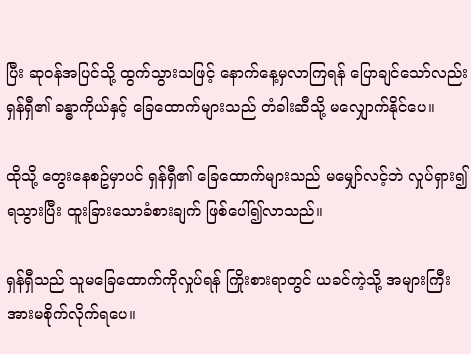ပြီး ဆုဝန်အပြင်သို့ ထွက်သွားသဖြင့် နောက်နေ့မှလာကြရန် ပြောချင်သော်လည်း ရှန်ရှီ၏ ခန္ဓာကိုယ်နှင့် ခြေထောက်များသည် တံခါးဆီသို့ မလျှောက်နိုင်‌‌ပေ။

ထိုသို့ တွေးနေစဥ်မှာပင် ရှန်ရှီ၏ ခြေထောက်များသည် မမျှော်လင့်ဘဲ လှုပ်ရှား၍ရသွားပြီး ထူးခြားသောခံစားချက် ဖြစ်ပေါ်၍လာသည်။

ရှန်ရှီသည် သူမခြေထောက်ကိုလှုပ်ရန် ကြိုးစားရာတွင် ယခင်ကဲ့သို့ အများကြီး အားမစိုက်လိုက်ရပေ။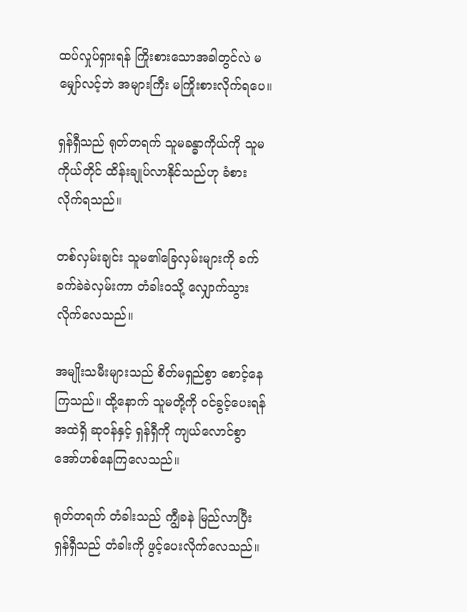ထပ်လှုပ်ရှားရန် ကြိုးစားသောအခါတွင်လဲ မမျှော်လင့်ဘဲ အများကြီး မကြိုးစားလိုက်ရပေ။

ရှန်ရှီသည် ရုတ်တရက် သူမခန္ဓာကိုယ်ကို သူမကိုယ်တိုင် ထိန်းချုပ်လာနိုင်သည်ဟု ခံစားလိုက်ရသည်။

တစ်လှမ်းချင်း သူမ၏ခြေလှမ်းများကို ခက်ခက်ခဲခဲလှမ်းကာ တံခါးဝသို့ လျှောက်သွားလိုက်လေသည်။

အမျိုးသမီးများသည် စိတ်မရှည်စွာ စောင့်နေကြသည်။ ထို့နောက် သူမတို့ကို ဝင်ခွင့်ပေးရန် အထဲရှိ ဆုဝန်နှင့် ရှန်ရှီကို ကျယ်လောင်စွာ အော်ဟစ်နေကြလေသည်။

ရုတ်တရက် တံခါးသည် ကျွီခနဲ မြည်လာပြီး ရှန်ရှီသည် တံခါးကို ဖွင့်ပေးလိုက်လေသည်။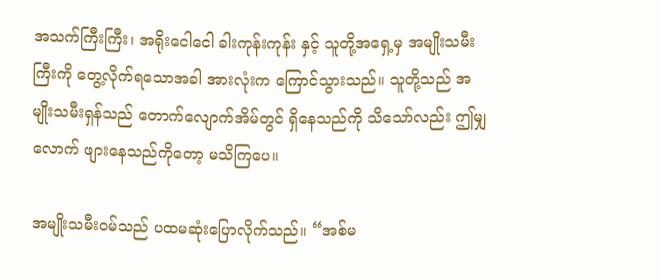အသက်ကြီးကြီး၊ အရိုးငေါငေါ ခါးကုန်းကုန်း နှင့် သူတို့အရှေ့မှ အမျိုးသမီးကြီးကို တွေ့လိုက်ရသောအခါ အားလုံးက ကြောင်သွားသည်။ သူတို့သည် အမျိုးသမီးရှန်သည် တောက်လျောက်အိမ်တွင် ရှိနေသည်ကို သိသော်လည်း ဤမျှလောက် ဖျားနေသည်ကိုတော့ မသိကြပေ။

အမျိုးသမီးဝမ်သည် ပထမဆုံး‌ပြောလိုက်သည်။ “အစ်မ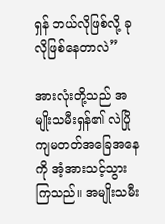ရှန် ဘယ်လိုဖြစ်လို့ ခုလိုဖြစ်နေတာလဲ”

အားလုံးတို့သည် အမျိုးသမီးရှန်၏ လဲပြိုကျမတတ်အခြေအနေကို အံ့အားသင့်သွားကြသည်။ အမျိုးသမီး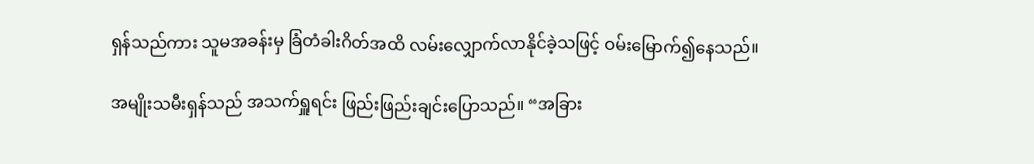ရှန်သည်ကား သူမအခန်းမှ ခြံတံခါးဂိတ်အထိ လမ်းလျှောက်လာနိုင်ခဲ့သဖြင့် ဝမ်းမြောက်၍နေသည်။

အမျိုးသမီးရှန်သည် အသက်ရှူရင်း ဖြည်းဖြည်းချင်းပြောသည်။ “အခြား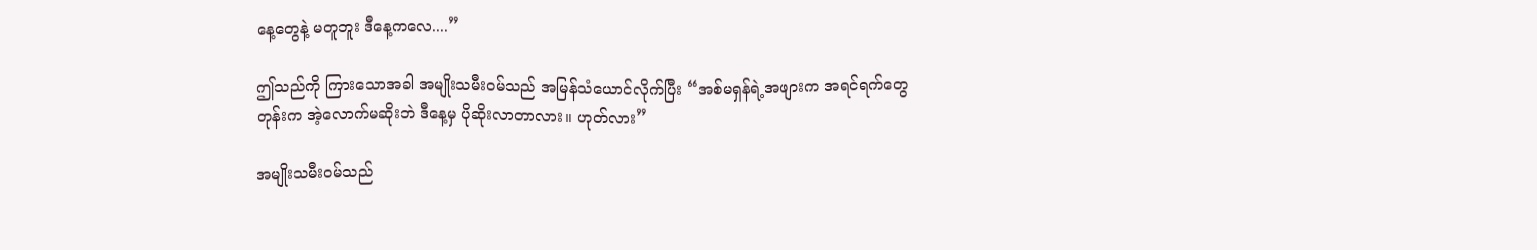နေ့တွေနဲ့ မတူဘူး ဒီနေ့ကလေ....”

ဤသည်ကို ကြားသောအခါ အမျိုးသမီးဝမ်သည် အမြန်သံယောင်လိုက်ပြီး “အစ်မရှန်ရဲ့အဖျားက အရင်ရက်တွေတုန်းက အဲ့လောက်မဆိုးဘဲ ဒီနေ့မှ ပိုဆိုးလာတာလား။ ဟုတ်လား”

အမျိုးသမီးဝမ်သည်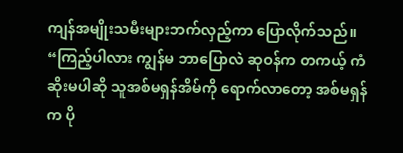ကျန်အမျိုးသမီးများဘက်လှည့်ကာ ပြောလိုက်သည်။ “ကြည့်ပါလား ကျွန်မ ဘာပြောလဲ ဆုဝန်က တကယ့် ကံဆိုးမပါဆို သူအစ်မရှန်အိမ်ကို ရောက်လာတော့ အစ်မရှန်က ပို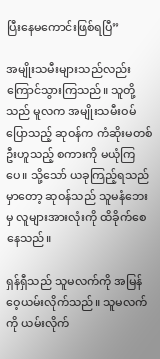ပြီးနေမကောင်းဖြစ်ရပြီ”

အမျိုးသမီးများသည်လည်း ကြောင်သွားကြသည်။ သူတို့သည် မူလက အမျိုးသမီးဝမ်ပြောသည့် ဆုဝန်က ကံဆိုးမတစ်ဦးဟူသည့် စကားကို မယုံကြပေ။ သို့သော် ယခုကြည့်ရသည်မှာတော့ ဆုဝန်သည် သူမနံဘေးမှ လူများအားလုံးကို ထိခိုက်စေနေသည်။

ရှန်ရှီသည် သူမလက်ကို အမြန်ဝေ့ယမ်းလိုက်သည်။ သူမလက်ကို ယမ်းလိုက်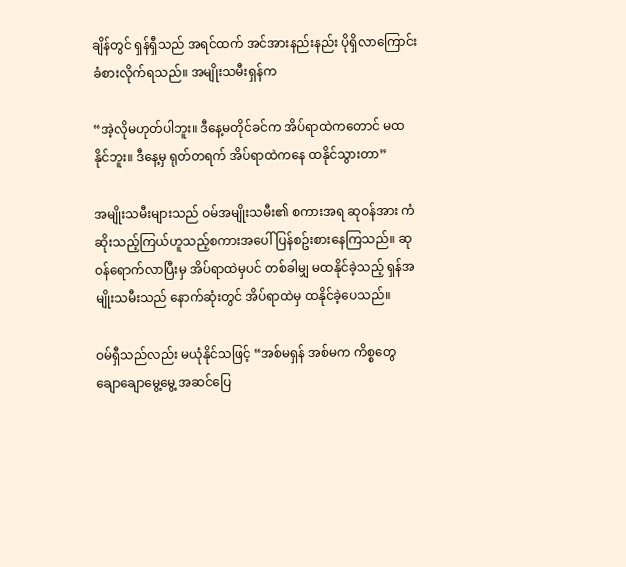ချိန်တွင် ရှန်ရှီသည် အရင်ထက် အင်အားနည်းနည်း ပိုရှိလာကြောင်း ခံစားလိုက်ရသည်။ အမျိုးသမီးရှန်က

“အဲ့လိုမဟုတ်ပါဘူး။ ဒီနေ့မတိုင်ခင်က အိပ်ရာထဲကတောင် မထနိုင်ဘူး။ ဒီနေ့မှ ရုတ်တရက် အိပ်ရာထဲကနေ ထနိုင်သွားတာ”

အမျိုးသမီးများသည် ဝမ်အမျိုးသမီး၏ စကားအရ ဆုဝန်အား ကံဆိုးသည့်ကြယ်ဟူသည့်စကားအပေါ် ပြန်စဥ်းစားနေကြသည်။ ဆုဝန်ရောက်လာပြီးမှ အိပ်ရာထဲမှပင် တစ်ခါမျှ မထနိုင်ခဲ့သည့် ရှန်အမျိုးသမီးသည် နောက်ဆုံးတွင် အိပ်ရာထဲမှ ထနိုင်ခဲ့ပေသည်။

ဝမ်ရှီသည်လည်း မယုံနိုင်သဖြင့် “အစ်မရှန် အစ်မက ကိစ္စတွေ ချောချောမွေ့မွေ့ အဆင်ပြေ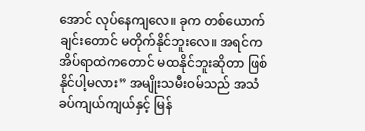အောင် လုပ်နေကျလေ။ ခုက တစ်ယောက်ချင်းတောင် မတိုက်နိုင်ဘူးလေ။ အရင်က အိပ်ရာထဲကတောင် မထနိုင်ဘူးဆိုတာ ဖြစ်နိုင်ပါ့မလား” အမျိုးသမီးဝမ်သည် အသံခပ်ကျယ်ကျယ်နှင့် မြန်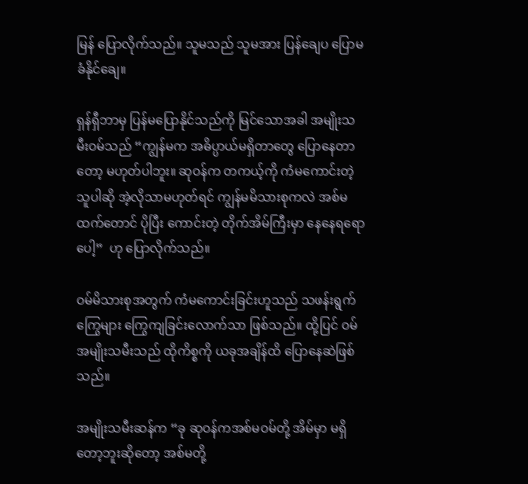မြန် ပြောလိုက်သည်။ သူမသည် သူမအား ပြန်ချေပ ပြောမခံနိုင်ချေ။

ရှန်ရှီဘာမှ ပြန်မပြောနိုင်သည်ကို မြင်သောအခါ အမျိုးသမီးဝမ်သည် “ကျွန်မက အဓိပ္ပာယ်မရှိတာတွေ ပြောနေတာတော့ မဟုတ်ပါဘူး။ ဆုဝန်က တကယ့်ကို ကံမကောင်းတဲ့သူပါဆို အဲ့လိုသာမဟုတ်ရင် ကျွန်မမိသားစုကလဲ အစ်မထက်တောင် ပိုပြီး ကောင်းတဲ့ တိုက်အိမ်ကြီးမှာ နေနေရရောပေါ့”  ဟု ပြောလိုက်သည်။

ဝမ်မိသားစုအတွက် ကံမကောင်းခြင်းဟူသည် သဖန်းရွက်ကြွေများ ကြွေကျခြင်းလောက်သာ ဖြစ်သည်။ ထို့ပြင် ဝမ်အမျိုးသမီးသည် ထိုကိစ္စကို ယခုအချိန်ထိ ပြောနေဆဲဖြစ်သည်။

အမျိုးသမီးဆန်က “ခု ဆုဝန်ကအစ်မဝမ်တို့ အိမ်မှာ မရှိတော့ဘူးဆိုတော့ အစ်မတို့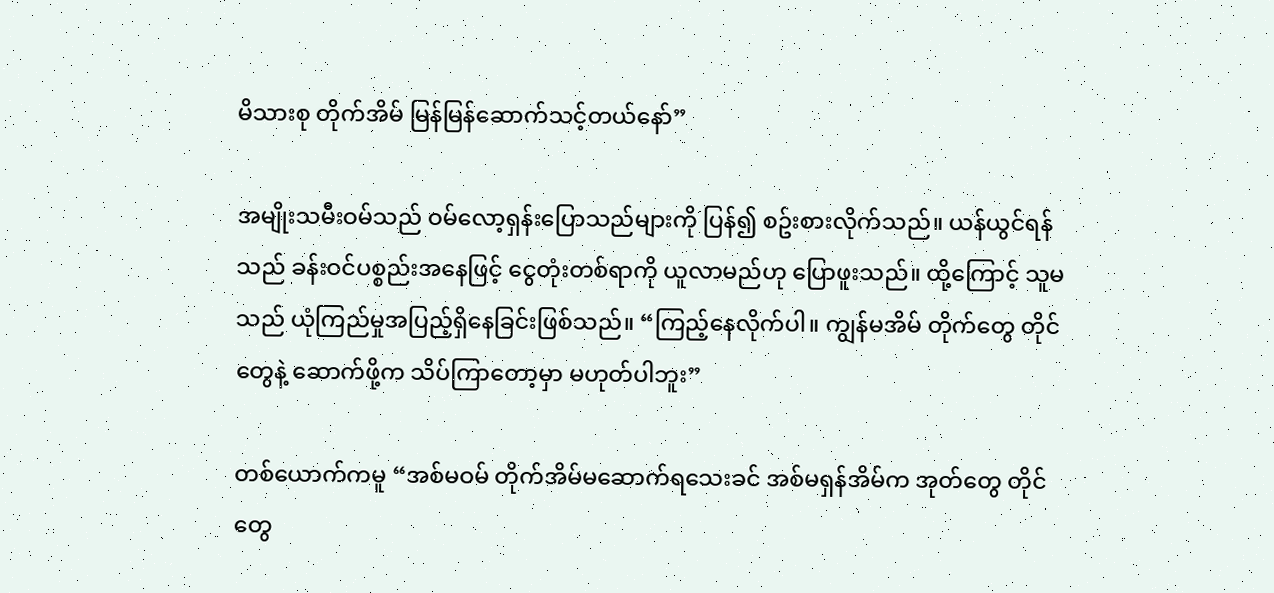မိသားစု တိုက်အိမ် မြန်မြန်ဆောက်သင့်တယ်နော်”

အမျိုးသမီးဝမ်သည် ဝမ်လော့ရှန်းပြောသည်များကို ပြန်၍ စဥ်းစားလိုက်သည်။ ယန်ယွင်ရန်သည် ခန်းဝင်ပစ္စည်းအနေဖြင့် ငွေတုံးတစ်ရာကို ယူလာမည်ဟု ပြောဖူးသည်။ ထို့ကြောင့် သူမသည် ယုံကြည်မှုအပြည့်ရှိနေခြင်းဖြစ်သည်။ “ကြည့်နေလိုက်ပါ။ ကျွန်မအိမ် တိုက်တွေ တိုင်တွေနဲ့ ဆောက်ဖို့က သိပ်ကြာတော့မှာ မဟုတ်ပါဘူး”

တစ်ယောက်ကမူ “အစ်မဝမ် တိုက်အိမ်မဆောက်ရသေးခင် အစ်မရှန်အိမ်က အုတ်တွေ တိုင်တွေ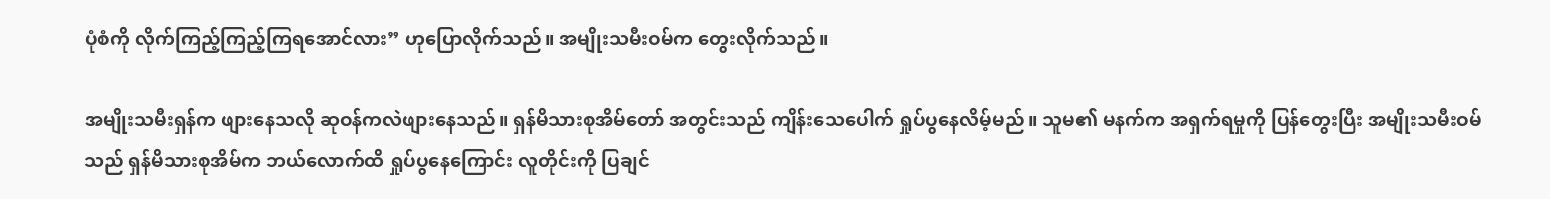ပုံစံကို လိုက်ကြည့်ကြည့်ကြရအောင်လား” ဟုပြောလိုက်သည်။ အမျိုးသမီးဝမ်က တွေးလိုက်သည်။

အမျိုးသမီးရှန်က ဖျားနေသလို ဆုဝန်ကလဲဖျားနေသည်။ ရှန်မိသားစုအိမ်တော် အတွင်းသည် ကျိန်းသေပေါက် ရှုပ်ပွနေလိမ့်မည်။ သူမ၏ မနက်က အရှက်ရမှုကို ပြန်တွေးပြီး အမျိုးသမီးဝမ်သည် ရှန်မိသားစုအိမ်က ဘယ်လောက်ထိ ရှုပ်ပွနေကြောင်း လူတိုင်းကို ပြချင်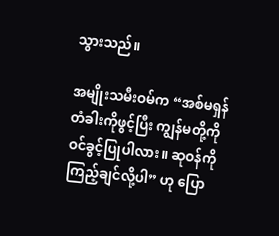သွားသည်။

အမျိုးသမီးဝမ်က “အစ်မရှန် တံခါးကိုဖွင့်ပြီး ကျွန်မတို့ကို ဝင်ခွင့်ပြုပါလား။ ဆုဝန်ကို ကြည့်ချင်လို့ပါ” ဟု ပြော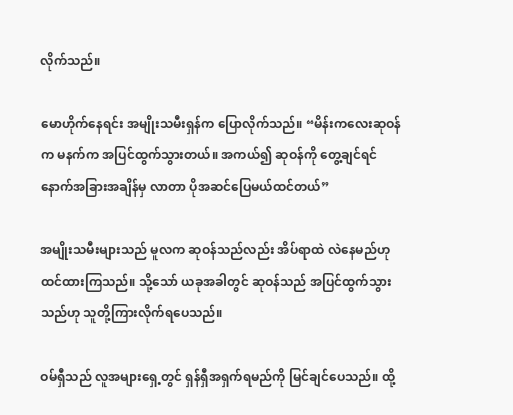လိုက်သည်။

မောဟိုက်နေရင်း အမျိုးသမီးရှန်က ပြောလိုက်သည်။ “မိန်းကလေးဆုဝန်က မနက်က အပြင်ထွက်သွားတယ်။ အကယ်၍ ဆုဝန်ကို တွေ့ချင်ရင် နောက်အခြားအချိန်မှ လာတာ ပိုအဆင်ပြေမယ်ထင်တယ်”

အမျိုးသမီးများသည် မူလက ဆုဝန်သည်လည်း အိပ်ရာထဲ လဲနေမည်ဟု ထင်ထားကြသည်။ သို့သော် ယခုအခါတွင် ဆုဝန်သည် အပြင်ထွက်သွားသည်ဟု သူတို့ကြားလိုက်ရပေသည်။

ဝမ်ရှီသည် လူအများရှေ့တွင် ရှန်ရှီအရှက်ရမည်ကို မြင်ချင်ပေသည်။ ထို့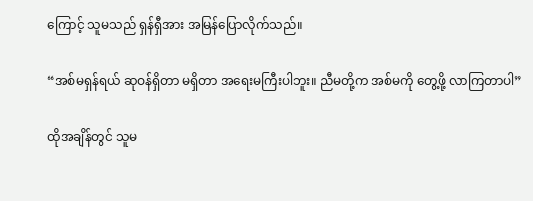ကြောင့် သူမသည် ရှန်ရှီအား အမြန်ပြောလိုက်သည်။

“အစ်မရှန်ရယ် ဆုဝန်ရှိတာ မရှိတာ အရေးမကြီးပါဘူး။ ညီမတို့က အစ်မကို တွေ့ဖို့ လာကြတာပါ”

ထိုအချိန်တွင် သူမ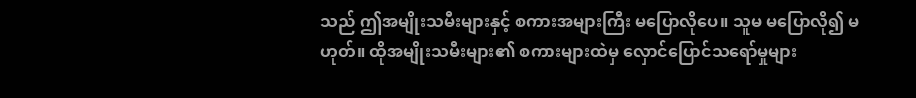သည် ဤအမျိုးသမီးများနှင့် စကားအများကြီး မပြောလိုပေ။ သူမ မပြောလို၍ မဟုတ်။ ထိုအမျိုးသမီးများ၏ စကားများထဲမှ လှောင်ပြောင်သရော်မှုများ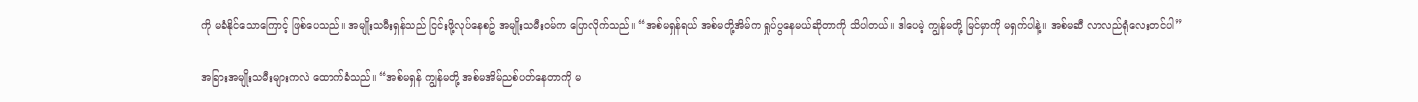ကို မခံနိုင်သောကြောင့် ဖြစ်ပေသည်။ အမျိုးသမီးရှန်သည် ငြင်းဖို့လုပ်နေစဥ် အမျိုးသမီးဝမ်က ပြောလိုက်သည်။ “အစ်မရှန်ရယ် အစ်မတို့အိမ်က ရှုပ်ပွနေမယ်ဆိုတာကို သိပါတယ်။ ဒါပေမဲ့ ကျွန်မတို့ မြင်မှာကို မရှက်ပါနဲ့။ အစ်မဆီ လာလည်ရုံလေးတင်ပါ”

အခြားအမျိုးသမီးများကလဲ ထောက်ခံသည်။ “အစ်မရှန် ကျွန်မတို့ အစ်မအိမ်ညစ်ပတ်နေတာကို မ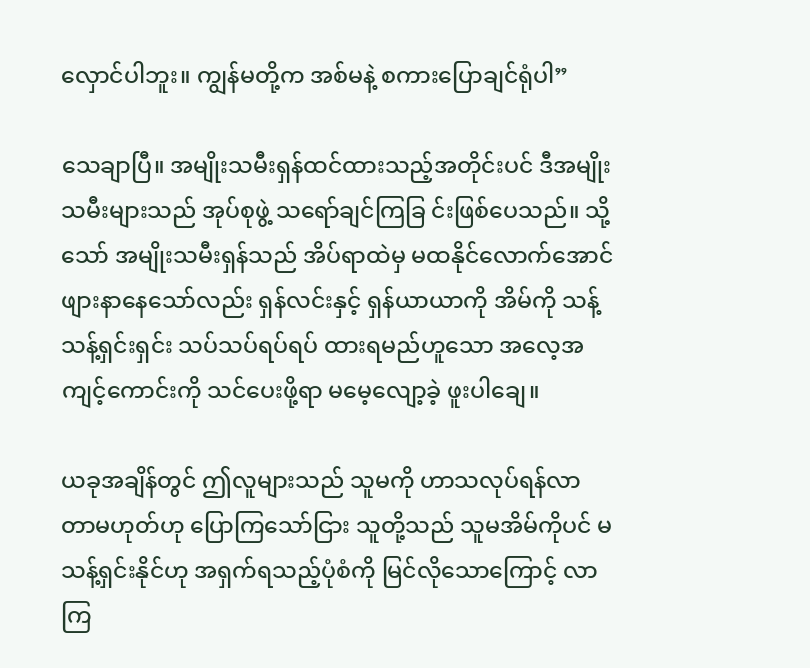လှောင်ပါဘူး။ ကျွန်မတို့က အစ်မနဲ့ စကားပြောချင်ရုံပါ”

သေချာပြီ။ အမျိုးသမီးရှန်ထင်ထားသည့်အတိုင်းပင် ဒီအမျိုးသမီးများသည် အုပ်စုဖွဲ့ သရော်ချင်ကြခြ င်းဖြစ်ပေသည်။ သို့သော် အမျိုးသမီးရှန်သည် အိပ်ရာထဲမှ မထနိုင်လောက်အောင် ဖျားနာနေသော်လည်း ရှန်လင်းနှင့် ရှန်ယာယာကို အိမ်ကို သန့်သန့်ရှင်းရှင်း သပ်သပ်ရပ်ရပ် ထားရမည်ဟူသော အလေ့အကျင့်ကောင်းကို သင်ပေးဖို့ရာ မမေ့လျော့ခဲ့ ဖူးပါချေ။

ယခုအချိန်တွင် ဤလူများသည် သူမကို ဟာသလုပ်ရန်လာတာမဟုတ်ဟု ပြောကြသော်ငြား သူတို့သည် သူမအိမ်ကိုပင် မသန့်ရှင်းနိုင်ဟု အရှက်ရသည့်ပုံစံကို မြင်လိုသောကြောင့် လာကြ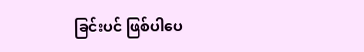ခြင်းပင် ဖြစ်ပါပေ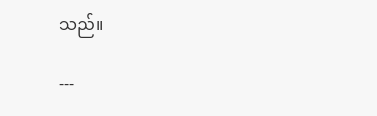သည်။

---